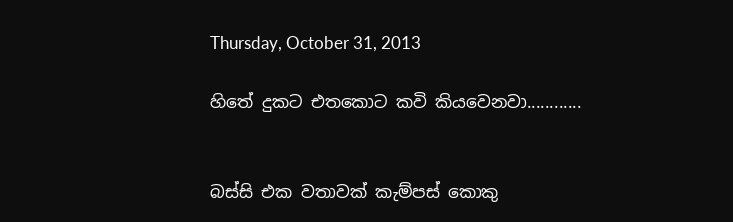Thursday, October 31, 2013

හිතේ දුකට එතකොට කවි කියවෙනවා............


බස්සි එක වතාවක් කැම්පස් කොකු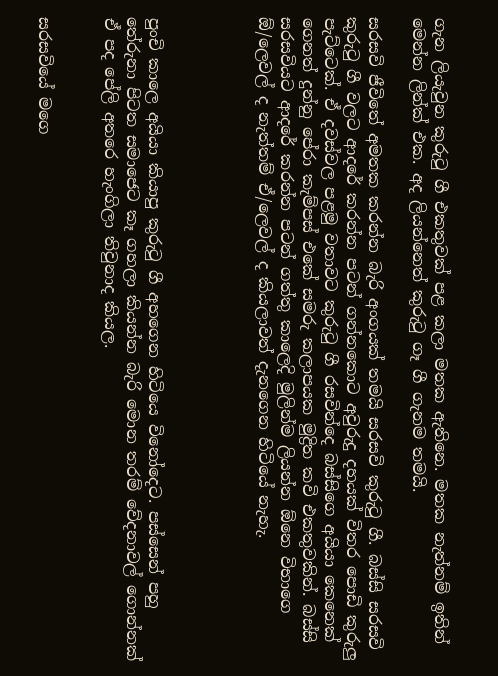ගැන ලියැවුන කුරුටු ගී එකතුවක් පළ කලා මතක ඇතිනෙ. මතක නැත්නම් ඉතින් මෙන්න ලින්ක් එක. අද ලියන්නෙත් කුරුටු ගෑ ගී ගැනම තමයි.

සරසවි ජීවිතේ අමතක කරන්න බැරි අංගයක් තමයි සරසවි කුරුටු ගී. බස්සි සරසවි කුරුටු ගී වලට ආදරේ කරන්න පටන් ගන්නකොට අවුරුදු දහයක් විතර පොඩි කුරුලු පැට්ටෙක්. ඒ දවස්වල පළමු වතාවට කුරුටු ගී රසවින්දෙ බස්සිගෙ අයියා කෙනෙක් ගෙනත් දුන්නු පේරා කැම්පස් එකේ සමරු කලාපයක මුද්‍රිත කවි එකතුවකින්. බස්සි සරසවියට ආදරේ කරන්න පටන් ගත්තු කාලෙදි මුලින්ම ලියන්න ඕනෙ විභාගෙ ඕ/ලෙවල් ද නැත්තම් ඒ/ලෙවල් ද කියලාවත් දැනගෙන හිටියේ නැහැ.




පුංචි කාලෙ අයියා කියාපු කුරුටු ගී අහගෙන හිටියෙ විනෝදෙට. පස්සෙන් පහු තේරුනා පිටත සමාජෙට කෑ ගහලා කියන්න බැරි මොන තරම් වේදනාවල් ගොන්නක් ඒ පද පේලි අතරෙ හැංගිලා තිවුනාද කියල.


සරසවියේ මගෙ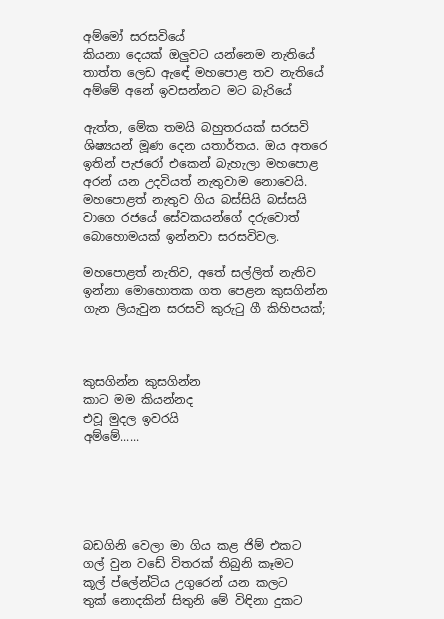අම්මෝ සරසවියේ
කියනා දෙයක් ඔලුවට යන්නෙම නැතියේ
තාත්ත ලෙඩ ඇඳේ මහපොළ තව නැතියේ
අම්මේ අනේ ඉවසන්නට මට බැරියේ

ඇත්ත, මේක තමයි බහුතරයක් සරසවි ශිෂ්‍යයන් මූණ දෙන යතාර්තය. ඔය අතරෙ ඉතින් පැජරෝ එකෙන් බැහැලා මහපොළ අරන් යන උදවියත් නැතුවාම නොවෙයි. මහපොළත් නැතුව ගිය බස්සියි බස්සයි වාගෙ රජයේ සේවකයන්ගේ දරුවොත් බොහොමයක් ඉන්නවා සරසවිවල.

මහපොළත් නැතිව, අතේ සල්ලිත් නැතිව ඉන්නා මොහොතක ගත පෙළන කුසගින්න ගැන ලියැවුන සරසවි කුරුටු ගී කිහිපයක්;



කුසගින්න කුසගින්න
කාට මම කියන්නද
එවූ මුදල ඉවරයි
අම්මේ......





බඩගිනි වෙලා මා ගිය කළ ජිම් එකට
ගල් වුන වඩේ විතරක් තිබුනි කෑමට
කූල් ප්ලේන්ටිය උගුරෙන් යන කලට
තුක් නොදකින් සිතුනි මේ විඳිනා දුකට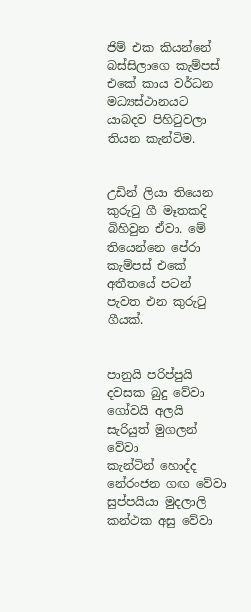ජිම් එක කියන්නේ බස්සිලාගෙ කැම්පස් එකේ කාය වර්ධන මධ්‍යස්ථානයට යාබදව පිහිටුවලා තියන කැන්ටිම.


උඩින් ලියා තියෙන කුරුටු ගී මෑතකදි බිහිවුන ඒවා. මේ තියෙන්නෙ පේරා කැම්පස් එකේ අතීතයේ පටන් පැවත එන කුරුටු ගීයක්.


පානුයි පරිප්පුයි දවසක බුදු වේවා
ගෝවයි අලයි සැරියුත් මුගලන් වේවා
කැන්ටින් හොද්ද නේරංජන ගඟ වේවා
සුප්පයියා මුදලාලි කන්ථක අසු වේවා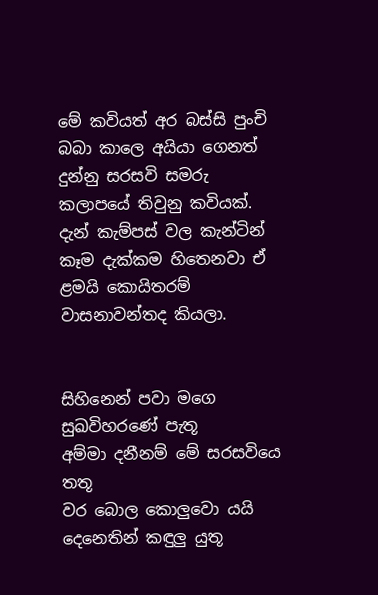මේ කවියත් අර බස්සි පුංචි බබා කාලෙ අයියා ගෙනත් දුන්නු සරසවි සමරු කලාපයේ තිවුනු කවියක්. දැන් කැම්පස් වල කැන්ටින් කෑම දැක්කම හිතෙනවා ඒ ළමයි කොයිතරම් වාසනාවන්තද කියලා.


සිහිනෙන් පවා මගෙ සුඛවිහරණේ පැතූ
අම්මා දනීනම් මේ සරසවියෙ තතූ
වර බොල කොලුවො යයි දෙනෙතින් කඳුලු යුතූ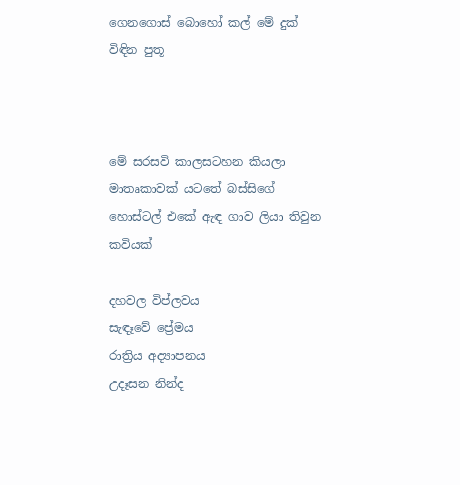ගෙනගොස් බොහෝ කල් මේ දුක් විඳින පුතූ



මේ සරසවි කාලසටහන කියලා මාතෘකාවක් යටතේ බස්සිගේ හොස්ටල් එකේ ඇඳ ගාව ලියා තිවුන කවියක්

දහවල විප්ලවය
සැඳෑවේ ප්‍රේමය
රාත්‍රිය අද්‍යාපනය
උදෑසන නින්ද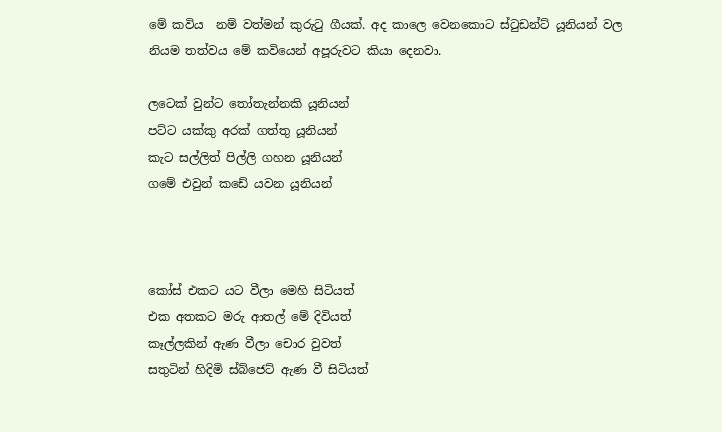මේ කවිය  නම් වත්මන් කුරුටු ගීයක්. අද කාලෙ වෙනකොට ස්ටුඩන්ට් යූනියන් වල නියම තත්වය මේ කවියෙන් අපූරුවට කියා දෙනවා.

ලටෙක් වුන්ට තෝතැන්නකි යූනියන්
පට්ට යක්කු අරක් ගත්තු යූනියන්
කැට සල්ලිත් පිල්ලි ගහන යූනියන්
ගමේ එවුන් කඩේ යවන යූනියන්



කෝස් එකට යට වීලා මෙහි සිටියත්
එක අතකට මරු ආතල් මේ දිවියත්
කෑල්ලකින් ඇණ වීලා චොර වුවත්
සතුටින් හිදිමි ස්බ්ජෙට් ඇණ වී සිටියත්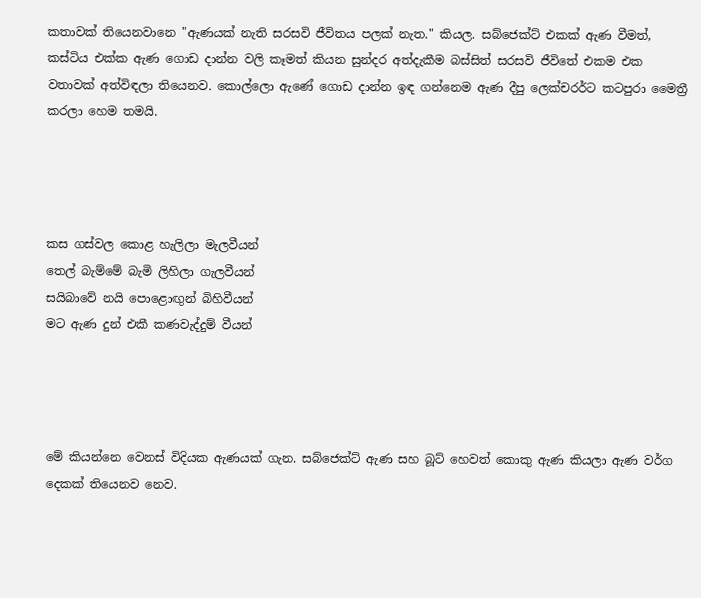කතාවක් තියෙනවානෙ "ඇණයක් නැති සරසවි ජීවිතය පලක් නැත." කියල. සබ්ජෙක්ට් එකක් ඇණ වීමත්, කස්ටිය එක්ක ඇණ ගොඩ දාන්න වලි කෑමත් කියන සුන්දර අත්දැකීම බස්සිත් සරසවි ජීවිතේ එකම එක වතාවක් අත්විඳලා තියෙනව. කොල්ලො ඇණේ ගොඩ දාන්න ඉඳ ගන්නෙම ඇණ දීපු ලෙක්චරර්ට කටපුරා මෛත්‍රී කරලා හෙම තමයි.




කස ගස්වල කොළ හැලිලා මැලවීයන්
තෙල් බැම්මේ බැමි ලිහිලා ගැලවීයන්
සයිබාවේ නයි පොළොඟුන් බිහිවීයන්
මට ඇණ දුන් එකී කණවැද්දුම් වීයන්




මේ කියන්නෙ වෙනස් විදියක ඇණයක් ගැන. සබ්ජෙක්ට් ඇණ සහ බූට් හෙවත් කොකු ඇණ කියලා ඇණ වර්ග දෙකක් තියෙනව නෙව.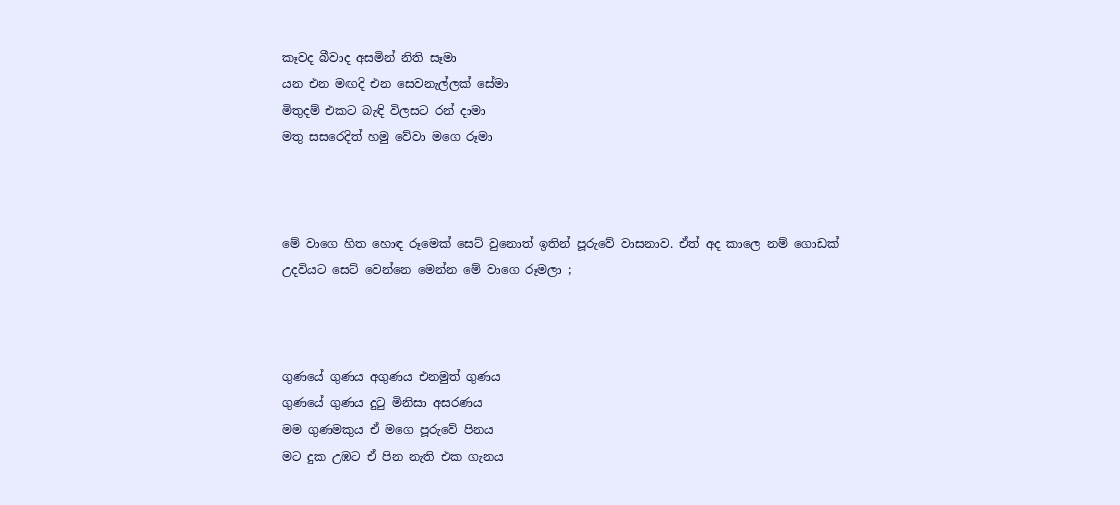කෑවද බීවාද අසමින් නිති සෑමා
යන එන මඟදි එන සෙවනැල්ලක් සේමා
මිතුදම් එකට බැඳි විලසට රන් දාමා
මතු සසරෙදිත් හමු වේවා මගෙ රූමා



මේ වාගෙ හිත හොඳ රූමෙක් සෙට් වුනොත් ඉතින් පූරුවේ වාසනාව. ඒත් අද කාලෙ නම් ගොඩක් උදවියට සෙට් වෙන්නෙ මෙන්න මේ වාගෙ රූමලා ;



ගුණයේ ගුණය අගුණය එනමුත් ගුණය
ගුණයේ ගුණය දුටු මිනිසා අසරණය
මම ගුණමකුය ඒ මගෙ පූරුවේ පිනය
මට දුක උඹට ඒ පින නැති එක ගැනය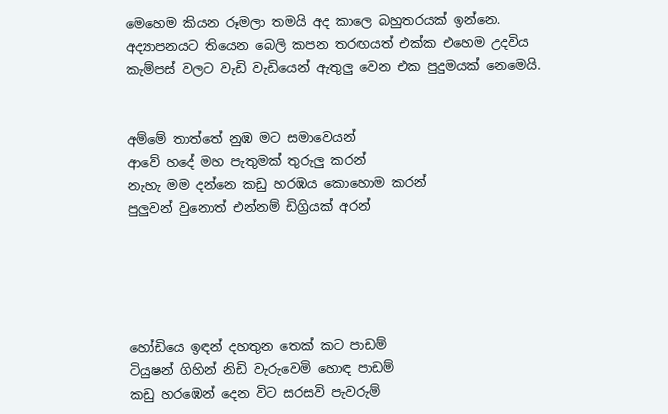මෙහෙම කියන රූමලා තමයි අද කාලෙ බහුතරයක් ඉන්නෙ. අද්‍යාපනයට තියෙන බෙලි කපන තරඟයත් එක්ක එහෙම උදවිය කැම්පස් වලට වැඩි වැඩියෙන් ඇතුලු වෙන එක පුදුමයක් නෙමෙයි.


අම්මේ තාත්තේ නුඹ මට සමාවෙයන්
ආවේ හදේ මහ පැතුමක් තුරුලු කරන්
නැහැ මම දන්නෙ කඩු හරඹය කොහොම කරන්
පුලුවන් වුනොත් එන්නම් ඩිග්‍රියක් අරන්





හෝඩියෙ ඉඳන් දහතුන තෙක් කට පාඩම්
ටියුෂන් ගිහින් නිඩි වැරුවෙමි හොඳ පාඩම්
කඩු හරඹෙන් දෙන විට සරසවි පැවරුම්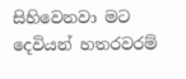සිහිවෙනවා මට දෙවියන් හතරවරම්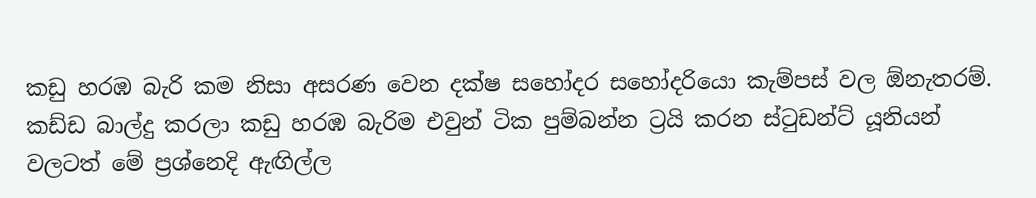කඩු හරඹ බැරි කම නිසා අසරණ වෙන දක්ෂ සහෝදර සහෝදරියො කැම්පස් වල ඕනැතරම්. කඩ්ඩ බාල්දු කරලා කඩු හරඹ බැරිම එවුන් ටික පුම්බන්න ට්‍රයි කරන ස්ටුඩන්ට් යූනියන් වලටත් මේ ප්‍රශ්නෙදි ඇඟිල්ල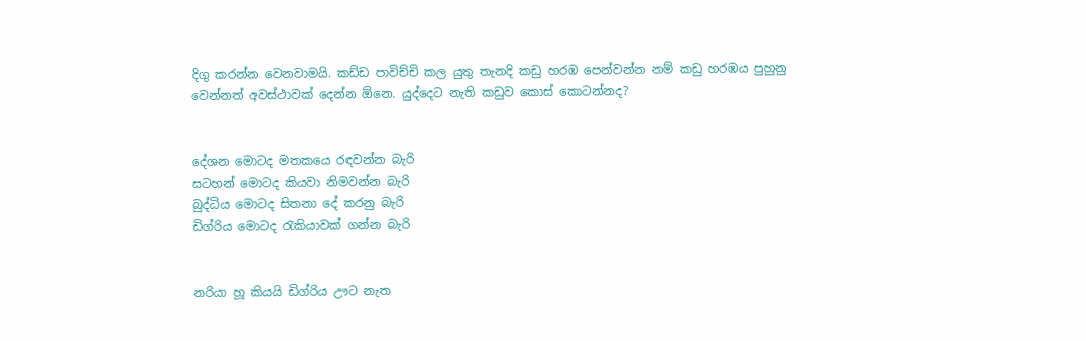දිගු කරන්න වෙනවාමයි. කඩ්ඩ පාවිච්චි කල යුතු තැනදි කඩු හරඹ පෙන්වන්න නම් කඩු හරඹය පුහුනු වෙන්නත් අවස්ථාවක් දෙන්න ඕනෙ. යුද්දෙට නැති කඩුව කොස් කොටන්නද?


දේශන මොටද මතකයෙ රඳවන්න බැරි
සටහන් මොටද කියවා නිමවන්න බැරි
බුද්ධිය මොටද සිතනා දේ කරනු බැරි
ඩිග්රිය මොටද රැකියාවක් ගන්න බැරි


නරියා හූ කියයි ඩිග්රිය ඌට නැත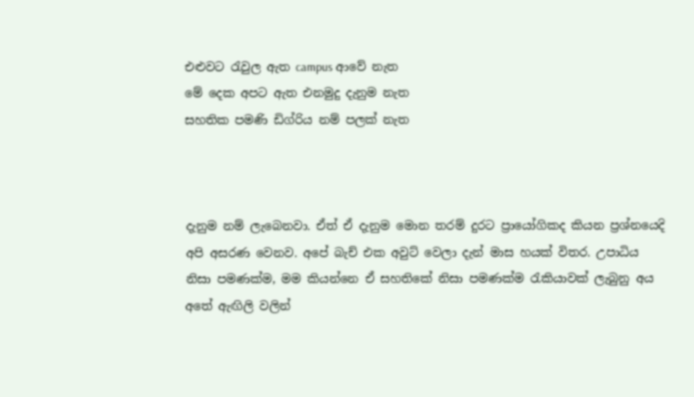එළුවට රැවුල ඇත campus ආවේ නැත
මේ දෙක අපට ඇත එනමුදු දැනුම නැත
සහතික පමණි ඩිග්රිය නම් පලක් නැත



දැනුම නම් ලැබෙනවා. ඒත් ඒ දැනුම මොන තරම් දුරට ප්‍රායෝගිකද කියන ප්‍රශ්නයෙදි අපි අසරණ වෙනව. අපේ බැච් එක අවුට් වෙලා දැන් මාස හයක් විතර. උපාධිය නිසා පමණක්ම, මම කියන්නෙ ඒ සහතිකේ නිසා පමණක්ම රැකියාවක් ලැබුනු අය අතේ ඇඟිලි වලින්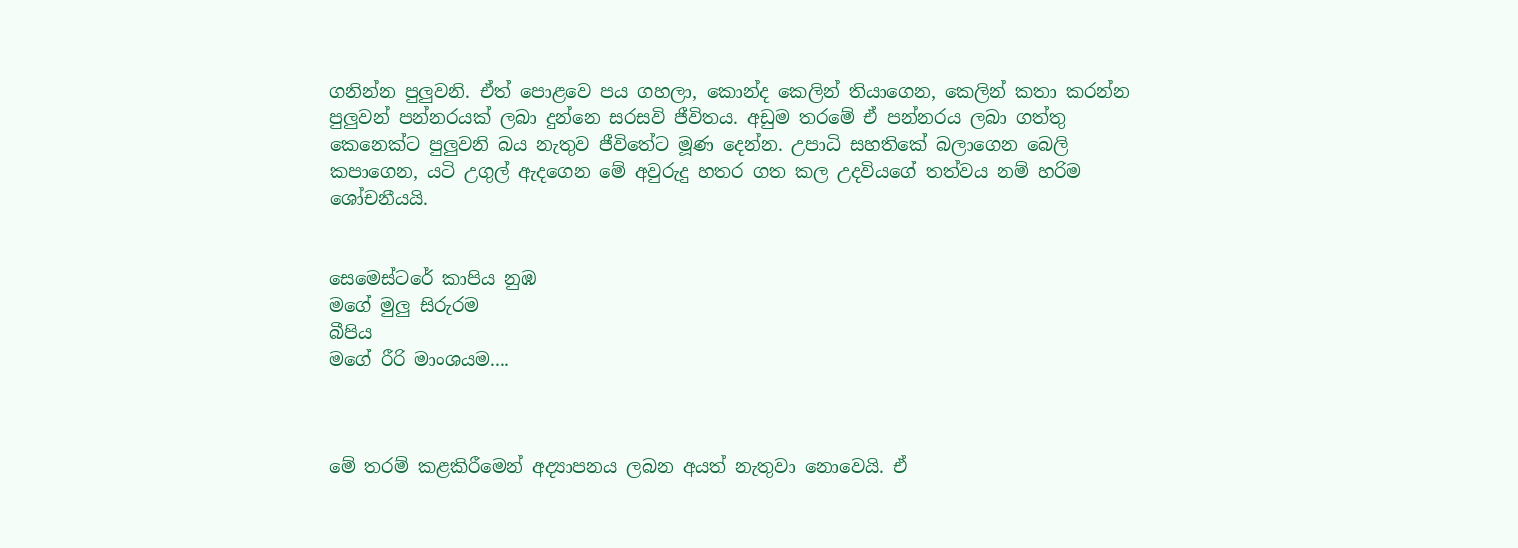ගනින්න පුලුවනි. ඒත් පොළවෙ පය ගහලා, කොන්ද කෙලින් තියාගෙන, කෙලින් කතා කරන්න පුලුවන් පන්නරයක් ලබා දුන්නෙ සරසවි ජීවිතය. අඩුම තරමේ ඒ පන්නරය ලබා ගත්තු කෙනෙක්ට පුලුවනි බය නැතුව ජීවිතේට මූණ දෙන්න. උපාධි සහතිකේ බලාගෙන බෙලි කපාගෙන, යටි උගුල් ඇදගෙන මේ අවුරුදු හතර ගත කල උදවියගේ තත්වය නම් හරිම ශෝචනීයයි.


සෙමෙස්ටරේ කාපිය නුඹ
මගේ මුලු සිරුරම
බීපිය
මගේ රීරි මාංශයම....



මේ තරම් කළකිරීමෙන් අද්‍යාපනය ලබන අයත් නැතුවා නොවෙයි. ඒ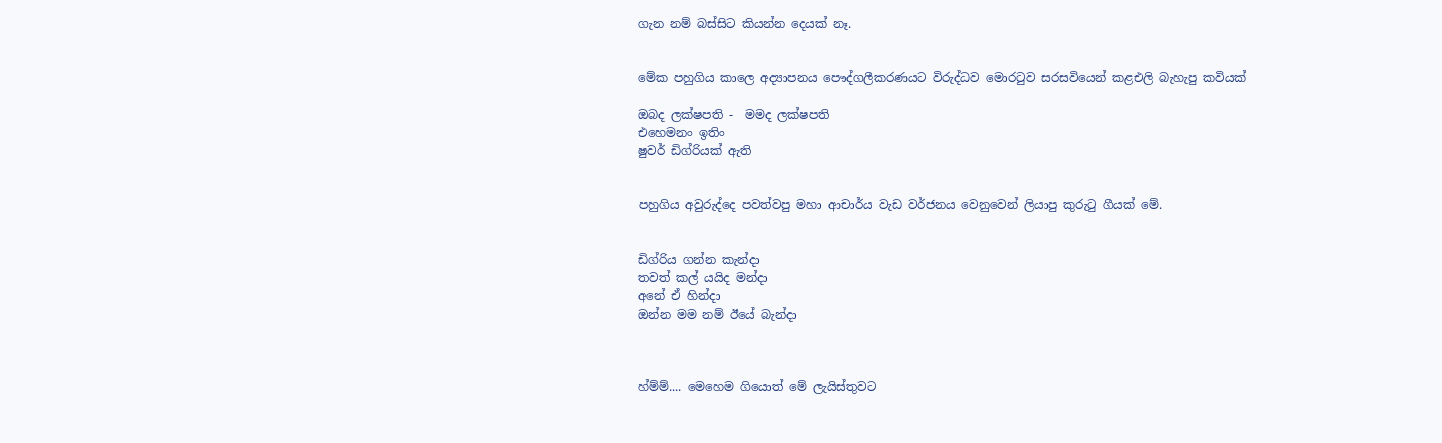ගැන නම් බස්සිට කියන්න දෙයක් නෑ.


මේක පහුගිය කාලෙ අද්‍යාපනය පෞද්ගලීකරණයට විරුද්ධව මොරටුව සරසවියෙන් කළඑලි බැහැපු කවියක්

ඔබද ලක්ෂපති -  මමද ලක්ෂපති
එහෙමනං ඉතිං
ෂුවර් ඩිග්රියක් ඇති


පහුගිය අවුරුද්දෙ පවත්වපු මහා ආචාර්ය වැඩ වර්ජනය වෙනුවෙන් ලියාපු කුරුටු ගීයක් මේ.


ඩිග්රිය ගන්න කැන්දා
තවත් කල් යයිද මන්දා
අනේ ඒ හින්දා
ඔන්න මම නම් ඊයේ බැන්දා



හ්ම්ම්.... මෙහෙම ගියොත් මේ ලැයිස්තුවට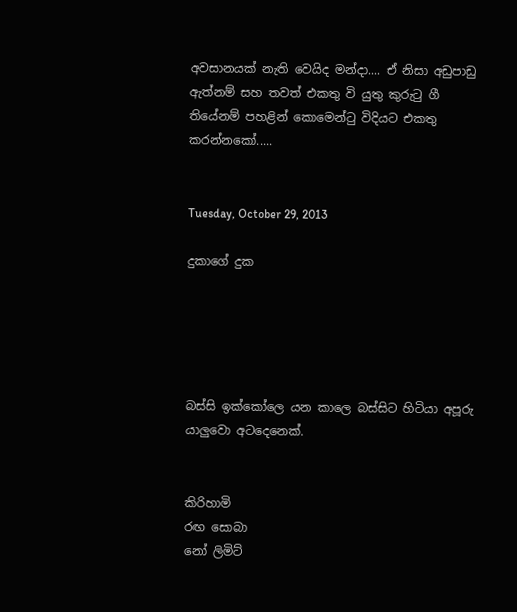අවසානයක් නැති වෙයිද මන්දා.... ඒ නිසා අඩුපාඩු ඇත්නම් සහ තවත් එකතු වි යුතු කුරුටු ගී තියේනම් පහළින් කොමෙන්ටු විදියට එකතු කරන්නකෝ.....


Tuesday, October 29, 2013

දුකාගේ දුක





බස්සි ඉක්කෝලෙ යන කාලෙ බස්සිට හිටියා අපූරු යාලුවො අටදෙනෙක්.


කිරිහාමි
රඟ සොබා
නෝ ලිමිට්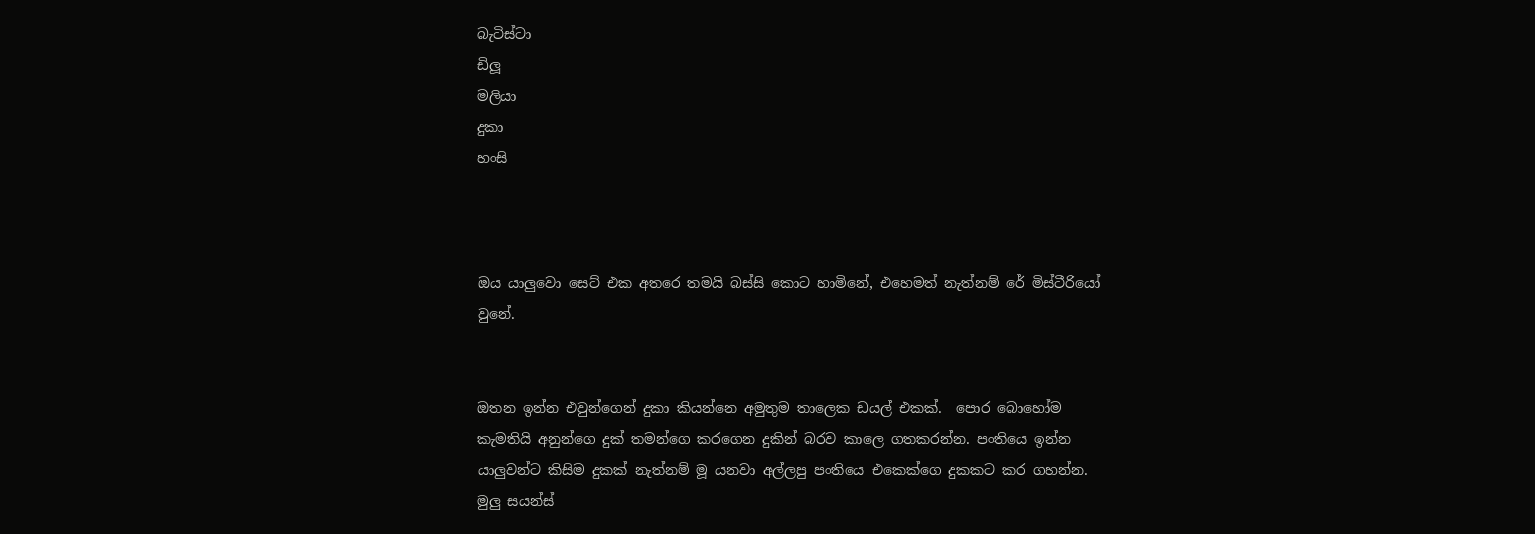බැටිස්ටා
ඩිලූ
මලියා
දුකා
හංසි



ඔය යාලුවො සෙට් එක අතරෙ තමයි බස්සි කොට හාමිනේ, එහෙමත් නැත්නම් රේ මිස්ටීරියෝ වුනේ.


ඔතන ඉන්න එවුන්ගෙන් දුකා කියන්නෙ අමුතුම තාලෙක ඩයල් එකක්.  පොර බොහෝම කැමතියි අනුන්ගෙ දුක් තමන්ගෙ කරගෙන දුකින් බරව කාලෙ ගතකරන්න. පංතියෙ ඉන්න යාලුවන්ට කිසිම දුකක් නැත්නම් මූ යනවා අල්ලපු පංතියෙ එකෙක්ගෙ දුකකට කර ගහන්න. මුලු සයන්ස්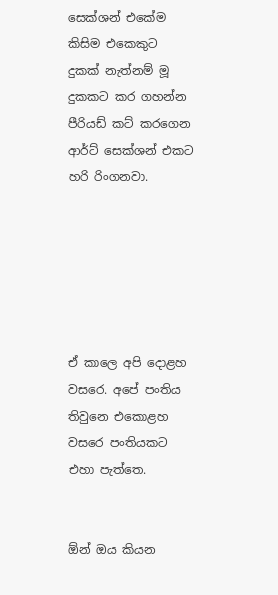සෙක්ශන් එකේම කිසිම එකෙකුට දුකක් නැත්නම් මූ දුකකට කර ගහන්න පීරියඩ් කට් කරගෙන ආර්ට් සෙක්ශන් එකට හරි රිංගනවා.






ඒ කාලෙ අපි දොළහ වසරෙ. අපේ පංතිය තිවුනෙ එකොළහ වසරෙ පංතියකට එහා පැත්තෙ.


ඕන් ඔය කියන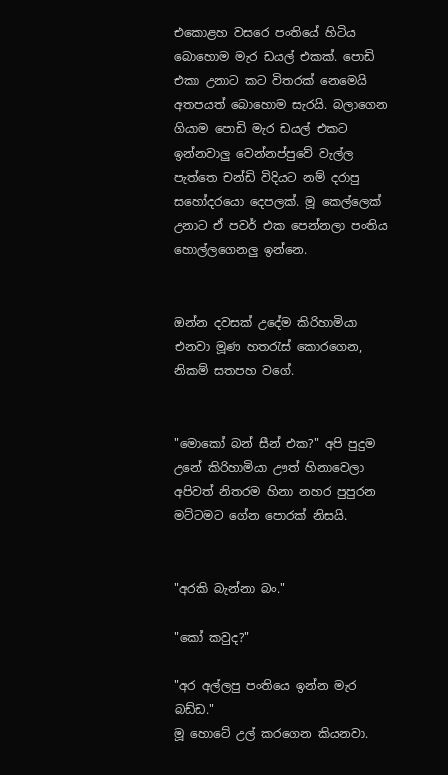එකොළහ වසරෙ පංතියේ හිටිය බොහොම මැර ඩයල් එකක්. පොඩි එකා උනාට කට විතරක් නෙමෙයි අතපයත් බොහොම සැරයි. බලාගෙන ගියාම පොඩි මැර ඩයල් එකට ඉන්නවාලු වෙන්නප්පුවේ වැල්ල පැත්තෙ චන්ඩි විදියට නම් දරාපු සහෝදරයො දෙපලක්. මූ කෙල්ලෙක් උනාට ඒ පවර් එක පෙන්නලා පංතිය හොල්ලගෙනලු ඉන්නෙ.


ඔන්න දවසක් උදේම කිරිහාමියා එනවා මූණ හතරැස් කොරගෙන, නිකම් සතපහ වගේ.


"මොකෝ බන් සීන් එක?" අපි පුදුම උනේ කිරිහාමියා ඌත් හිනාවෙලා අපිවත් නිතරම හිනා නහර පුපුරන මට්ටමට ගේන පොරක් නිසයි.


"අරකි බැන්නා බං."

"කෝ කවුද?"

"අර අල්ලපු පංතියෙ ඉන්න මැර බඩ්ඩ."
මූ හොටේ උල් කරගෙන කියනවා.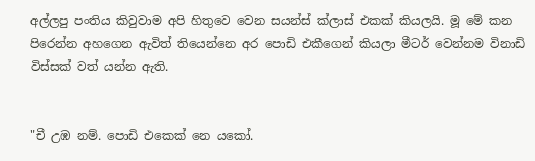අල්ලපු පංතිය කිවුවාම අපි හිතුවෙ වෙන සයන්ස් ක්ලාස් එකක් කියලයි. මූ මේ කන පිරෙන්න අහගෙන ඇවිත් තියෙන්නෙ අර පොඩි එකීගෙන් කියලා මීටර් වෙන්නම විනාඩි විස්සක් වත් යන්න ඇති.


"චී උඹ නම්. පොඩි එකෙක් නෙ යකෝ.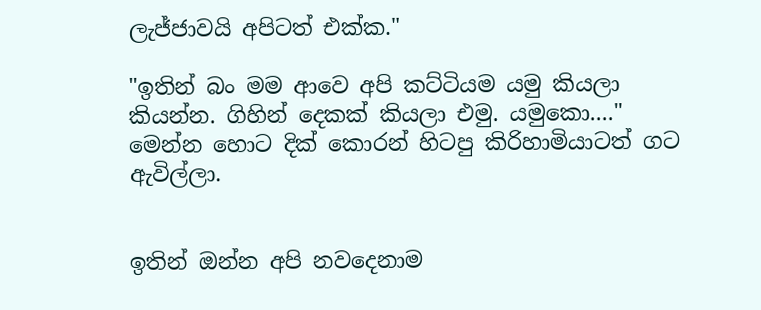ලැජ්ජාවයි අපිටත් එක්ක."

"ඉතින් බං මම ආවෙ අපි කට්ටියම යමු කියලා කියන්න. ගිහින් දෙකක් කියලා එමු. යමුකො...."
මෙන්න හොට දික් කොරන් හිටපු කිරිහාමියාටත් ගට ඇවිල්ලා.


ඉතින් ඔන්න අපි නවදෙනාම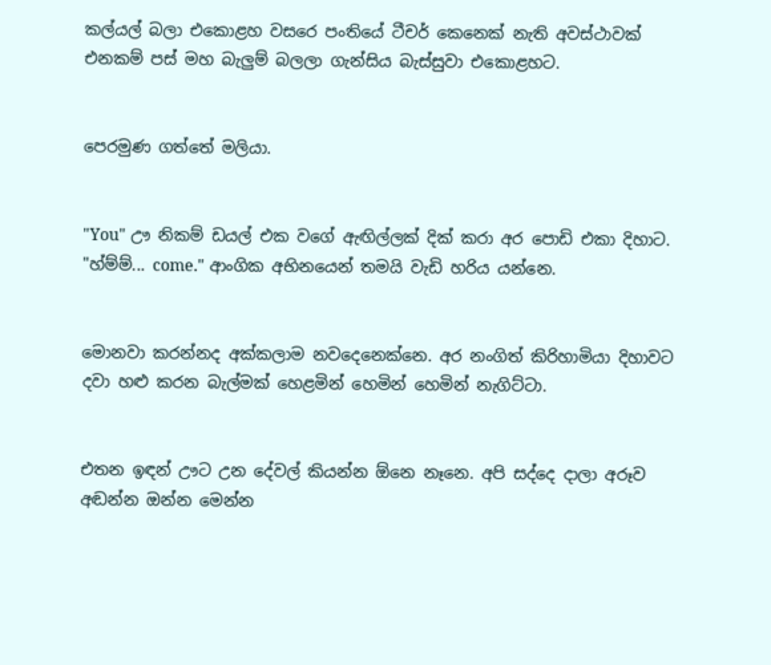කල්යල් බලා එකොළහ වසරෙ පංතියේ ටීචර් කෙනෙක් නැති අවස්ථාවක් එනකම් පස් මහ බැලුම් බලලා ගැන්සිය බැස්සුවා එකොළහට.


පෙරමුණ ගත්තේ මලියා.


"You" ඌ නිකම් ඩයල් එක වගේ ඇඟිල්ලක් දික් කරා අර පොඩි එකා දිහාට. "හ්ම්ම්... come." ආංගික අභිනයෙන් තමයි වැඩි හරිය යන්නෙ.


මොනවා කරන්නද අක්කලාම නවදෙනෙක්නෙ. අර නංගිත් කිරිහාමියා දිහාවට දවා හළු කරන බැල්මක් හෙළමින් හෙමින් හෙමින් නැගිට්ටා.


එතන ඉඳන් ඌට උන දේවල් කියන්න ඕනෙ නෑනෙ. අපි සද්දෙ දාලා අරූව අඬන්න ඔන්න මෙන්න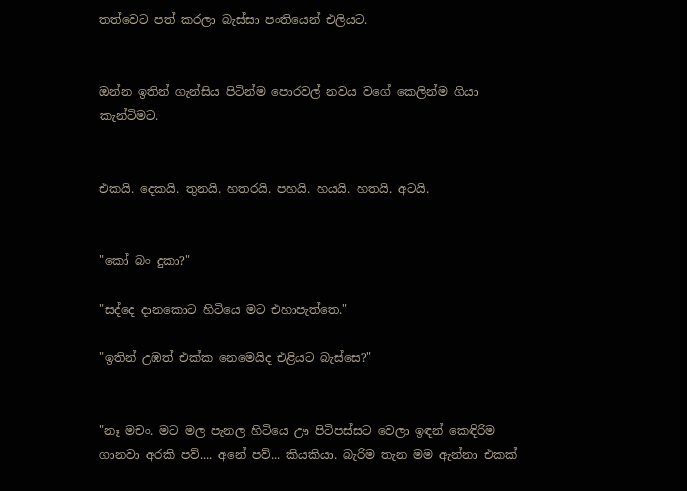තත්වෙට පත් කරලා බැස්සා පංතියෙන් එලියට.


ඔන්න ඉතින් ගැන්සිය පිටින්ම පොරවල් නවය වගේ කෙලින්ම ගියා කැන්ටිමට.


එකයි. දෙකයි. තුනයි. හතරයි. පහයි. හයයි. හතයි. අටයි.


"කෝ බං දුකා?"

"සද්දෙ දානකොට හිටියෙ මට එහාපැත්තෙ."

"ඉතින් උඹත් එක්ක නෙමෙයිද එළියට බැස්සෙ?"


"නෑ මචං. මට මල පැනල හිටියෙ ඌ පිටිපස්සට වෙලා ඉඳන් කෙඳිරිම ගානවා අරකි පව්.... අනේ පව්... කියකියා. බැරිම තැන මම ඇන්නා එකක්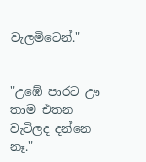වැලමිටෙන්."


"උඹේ පාරට ඌ තාම එතන වැටිලද දන්නෙ නෑ."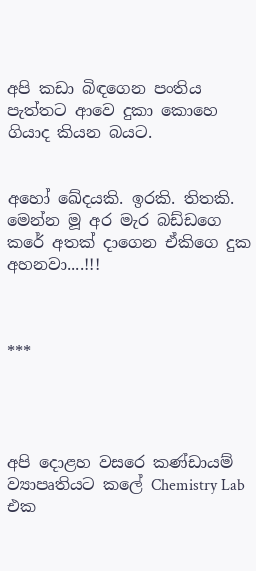අපි කඩා බිඳගෙන පංතිය පැත්තට ආවෙ දුකා කොහෙ ගියාද කියන බයට.


අහෝ ඛේදයකි. ඉරකි. තිතකි. මෙන්න මූ අර මැර බඩ්ඩගෙ කරේ අතක් දාගෙන ඒකිගෙ දුක අහනවා....!!!



***




අපි දොළහ වසරෙ කණ්ඩායම් ව්‍යාපෘතියට කලේ Chemistry Lab එක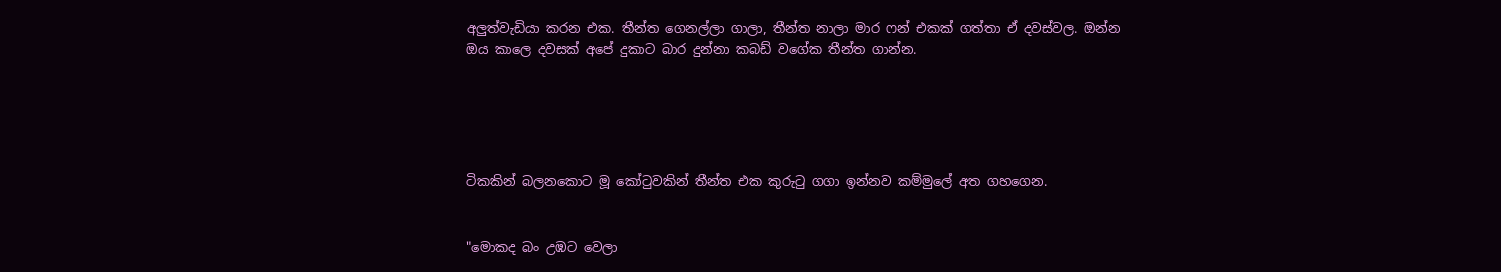අලුත්වැඩියා කරන එක. තීන්ත ගෙනල්ලා ගාලා, තීන්ත නාලා මාර ෆන් එකක් ගත්තා ඒ දවස්වල. ඔන්න ඔය කාලෙ දවසක් අපේ දුකාට බාර දුන්නා කබඩ් වගේක තීන්ත ගාන්න.





ටිකකින් බලනකොට මූ කෝටුවකින් තීන්ත එක කුරුටු ගගා ඉන්නව කම්මුලේ අත ගහගෙන.


"මොකද බං උඹට වෙලා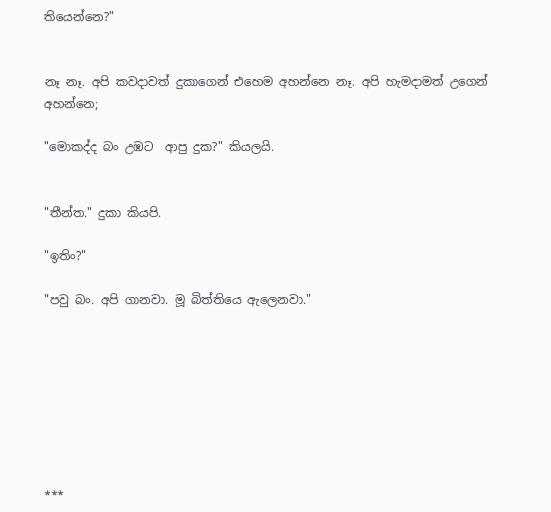තියෙන්නෙ?"


නෑ නෑ. අපි කවදාවත් දුකාගෙන් එහෙම අහන්නෙ නෑ. අපි හැමදාමත් උගෙන් අහන්නෙ;

"මොකද්ද බං උඹට  ආපු දුක?" කියලයි.


"තීන්ත." දුකා කියපි.

"ඉතිං?"

"පවු බං. අපි ගානවා. මූ බිත්තියෙ ඇලෙනවා."








***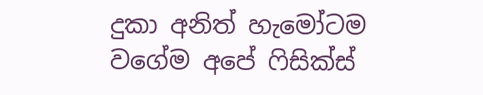දුකා අනිත් හැමෝටම වගේම අපේ ෆිසික්ස්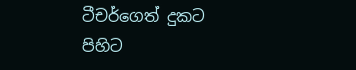ටීචර්ගෙත් දුකට පිහිට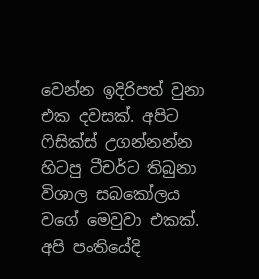වෙන්න ඉදිරිපත් වුනා එක දවසක්. අපිට ෆිසික්ස් උගන්නන්න හිටපු ටීචර්ට තිබුනා විශාල සබකෝලය වගේ මෙවුවා එකක්. අපි පංතියේදි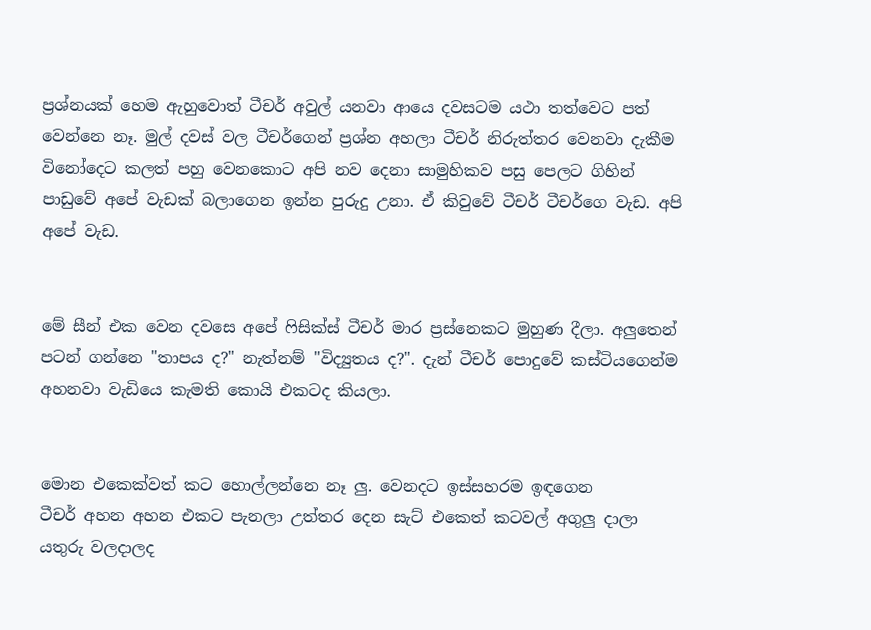ප්‍රශ්නයක් හෙම ඇහුවොත් ටීචර් අවුල් යනවා ආයෙ දවසටම යථා තත්වෙට පත් වෙන්නෙ නෑ. මුල් දවස් වල ටීචර්ගෙන් ප්‍රශ්න අහලා ටීචර් නිරුත්තර වෙනවා දැකීම විනෝදෙට කලත් පහු වෙනකොට අපි නව දෙනා සාමුහිකව පසු පෙලට ගිහින් පාඩුවේ අපේ වැඩක් බලාගෙන ඉන්න පුරුදු උනා. ඒ කිවුවේ ටීචර් ටීචර්ගෙ වැඩ. අපි අපේ වැඩ.


මේ සීන් එක වෙන දවසෙ අපේ ෆිසික්ස් ටීචර් මාර ප්‍රස්නෙකට මුහුණ දීලා. අලුතෙන් පටන් ගන්නෙ "තාපය ද?" නැත්නම් "විද්‍යුතය ද?". දැන් ටීචර් පොදුවේ කස්ටියගෙන්ම අහනවා වැඩියෙ කැමති කොයි එකටද කියලා.


මොන එකෙක්වත් කට හොල්ලන්නෙ නෑ ලු. වෙනදට ඉස්සහරම ඉඳගෙන
ටීචර් අහන අහන එකට පැනලා උත්තර දෙන සැට් එකෙත් කටවල් අගුලු දාලා යතුරු වලදාලද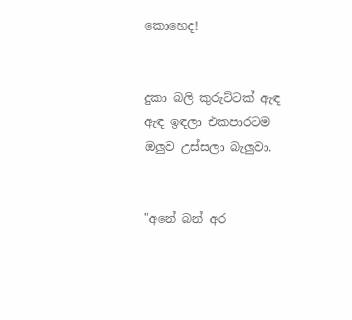කොහෙද!


දුකා බලි කුරුට්ටක් ඇඳ ඇඳ ඉඳලා එකපාරටම ඔලුව උස්සලා බැලුවා.


"අනේ බන් අර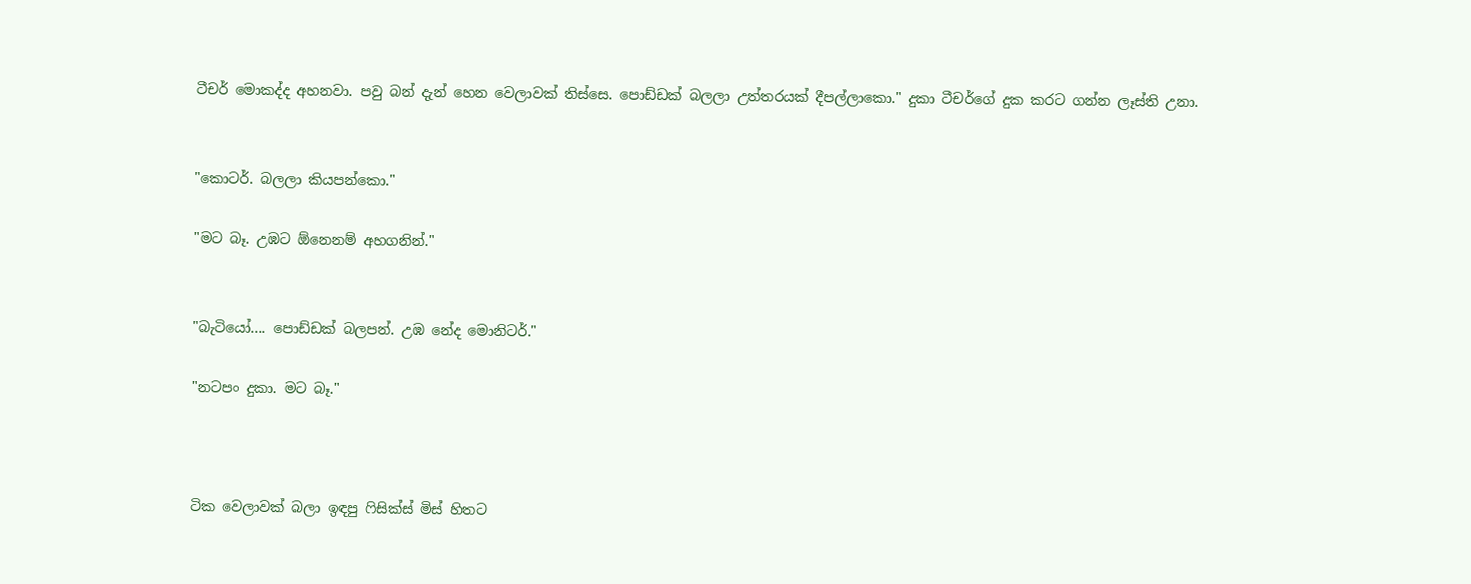ටීචර් මොකද්ද අහනවා. පවු බන් දැන් හෙන වෙලාවක් තිස්සෙ. පොඩ්ඩක් බලලා උත්තරයක් දීපල්ලාකො." දුකා ටීචර්ගේ දුක කරට ගන්න ලෑස්ති උනා.


"කොටර්. බලලා කියපන්කො."

"මට බෑ. උඹට ඕනෙනම් අහගනින්."


"බැටියෝ.... පොඩ්ඩක් බලපන්. උඹ නේද මොනිටර්."

"නටපං දුකා. මට බෑ."



ටික වෙලාවක් බලා ඉඳපු ෆිසික්ස් මිස් හිතට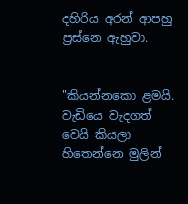දහිරිය අරන් ආපහු ප්‍රස්නෙ ඇහුවා.


"කියන්නකො ළමයි. වැඩියෙ වැදගත් වෙයි කියලා හිතෙන්නෙ මුලින්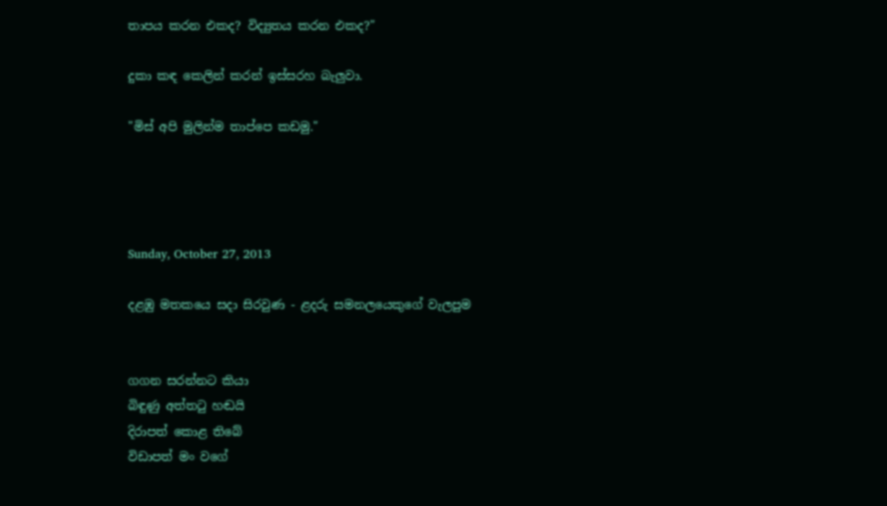තාපය කරන එකද? විද්‍යුතය කරන එකද?"

දුකා කඳ කෙලින් කරන් ඉස්සරහ බැලුවා.

"මිස් අපි මුලින්ම තාප්පෙ කඩමු."




Sunday, October 27, 2013

දළඹු මතකයෙ සදා සිරවුණ - ළදරු සමනලයෙකුගේ වැලපුම


ගගන සරන්නට කියා
බිඳුණු අත්තටු හඬයි
දිරාපත් කොළ තිබේ
විඩාපත් මං වගේ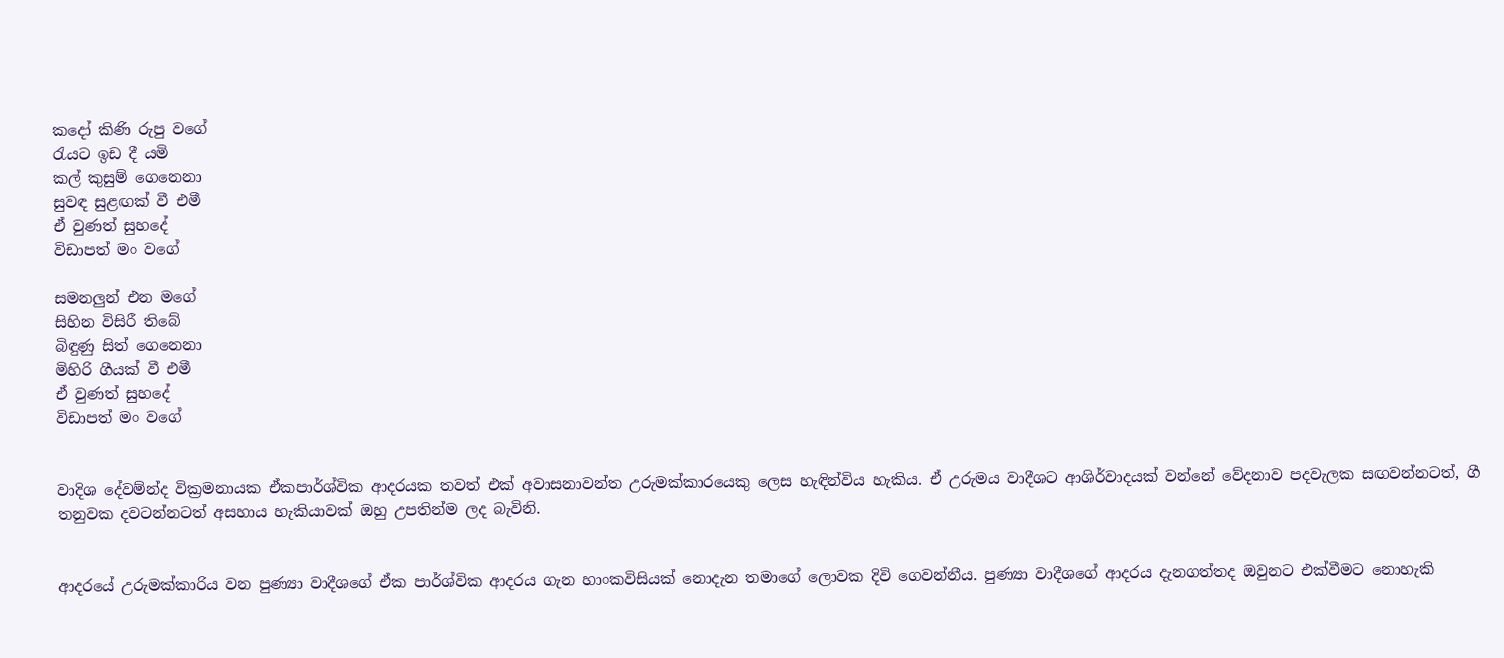කදෝ කිණි රුපු වගේ
රැයට ඉඩ දී යමි
කල් කුසුම් ගෙනෙනා
සුවඳ සුළඟක් වී එමී
ඒ වුණත් සුහදේ
විඩාපත් මං වගේ

සමනලුන් එන මගේ
සිහින විසිරී තිබේ
බිඳුණු සිත් ගෙනෙනා
මිහිරි ගීයක් වී එමී
ඒ වුණත් සුහදේ
විඩාපත් මං වගේ


වාදිශ දේවම්න්ද වික්‍රමනායක ඒකපාර්ශ්වික ආදරයක තවත් එක් අවාසනාවන්ත උරුමක්කාරයෙකු ලෙස හැඳින්විය හැකිය. ඒ උරුමය වාදීශට ආශිර්වාදයක් වන්නේ වේදනාව පදවැලක සඟවන්නටත්, ගී තනුවක දවටන්නටත් අසහාය හැකියාවක් ඔහු උපතින්ම ලද බැවිනි.


ආදරයේ උරුමක්කාරිය වන පුණ්‍යා වාදීශගේ ඒක පාර්ශ්වික ආදරය ගැන හාංකවිසියක් නොදැන තමාගේ ලොවක දිවි ගෙවන්නීය. පුණ්‍යා වාදීශගේ ආදරය දැනගත්තද ඔවුනට එක්වීමට නොහැකි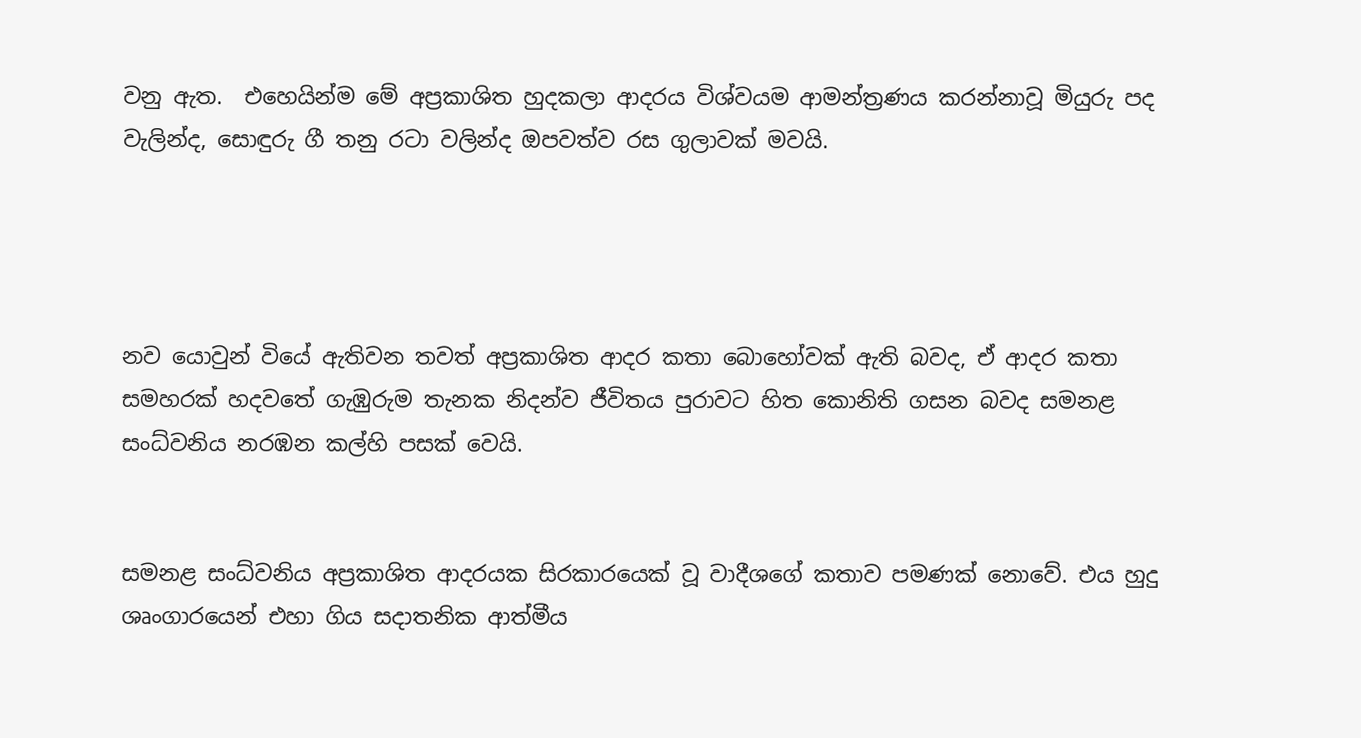වනු ඇත.  එහෙයින්ම මේ අප්‍රකාශිත හුදකලා ආදරය විශ්වයම ආමන්ත්‍රණය කරන්නාවූ මියුරු පද වැලින්ද, සොඳුරු ගී තනු රටා වලින්ද ඔපවත්ව රස ගුලාවක් මවයි.




නව යොවුන් වියේ ඇතිවන තවත් අප්‍රකාශිත ආදර කතා බොහෝවක් ඇති බවද, ඒ ආදර කතා සමහරක් හදවතේ ගැඹුරුම තැනක නිදන්ව ජීවිතය පුරාවට හිත කොනිති ගසන බවද සමනළ සංධ්වනිය නරඹන කල්හි පසක් වෙයි.


සමනළ සංධ්වනිය අප්‍රකාශිත ආදරයක සිරකාරයෙක් වූ වාදීශගේ කතාව පමණක් නොවේ. එය හුදු ශෘංගාරයෙන් එහා ගිය සදාතනික ආත්මීය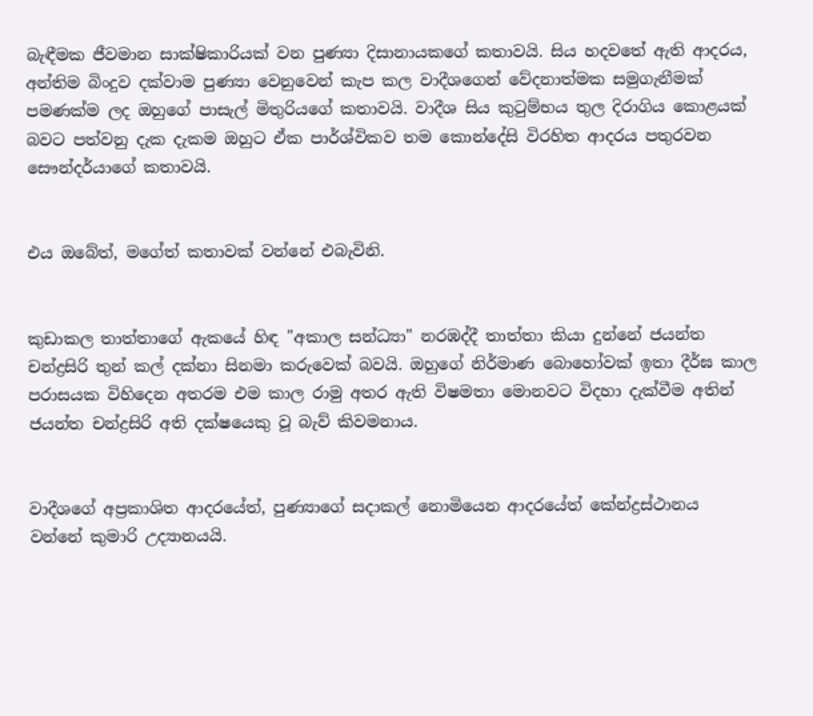බැඳීමක ජීවමාන සාක්ෂිකාරියක් වන පුණ්‍යා දිසානායකගේ කතාවයි. සිය හදවතේ ඇති ආදරය, අන්තිම බිංදුව දක්වාම පුණ්‍යා වෙනුවෙන් කැප කල වාදීශගෙන් වේදනාත්මක සමුගැනීමක් පමණක්ම ලද ඔහුගේ පාසැල් මිතුරියගේ කතාවයි. වාදීශ සිය කුටුම්භය තුල දිරාගිය කොළයක් බවට පත්වනු දැක දැකම ඔහුට ඒක පාර්ශ්විකව තම කොන්දේසි විරහිත ආදරය පතුරවන සෞන්දර්යාගේ කතාවයි.


එය ඔබේත්, මගේත් කතාවක් වන්නේ එබැවිනි.


කුඩාකල තාත්තාගේ ඇකයේ හිඳ "අකාල සන්ධ්‍යා" නරඹද්දී තාත්තා කියා දුන්නේ ජයන්ත චන්ද්‍රසිරි තුන් කල් දක්නා සිනමා කරුවෙක් බවයි. ඔහුගේ නිර්මාණ බොහෝවක් ඉතා දීර්ඝ කාල පරාසයක විහිදෙන අතරම එම කාල රාමු අතර ඇති විෂමතා මොනවට විදහා දැක්වීම අතින් ජයන්ත චන්ද්‍රසිරි අති දක්ෂයෙකු වූ බැව් කිවමනාය.


වාදීශගේ අප්‍රකාශිත ආදරයේත්, පුණ්‍යාගේ සදාකල් නොමියෙන ආදරයේත් කේන්ද්‍රස්ථානය වන්නේ කුමාරි උද්‍යානයයි.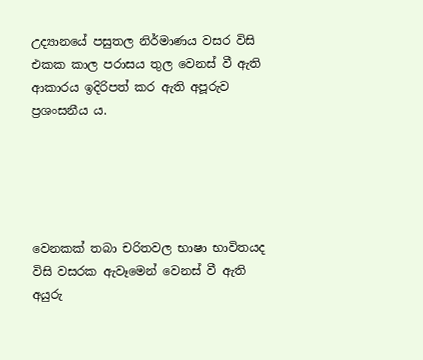උද්‍යානයේ පසුතල නිර්මාණය වසර විසි එකක කාල පරාසය තුල වෙනස් වී ඇති ආකාරය ඉදිරිපත් කර ඇති අපූරුව ප්‍රශංසනීය ය.





වෙනකක් තබා චරිතවල භාෂා භාවිතයද විසි වසරක ඇවෑමෙන් වෙනස් වී ඇති අයුරු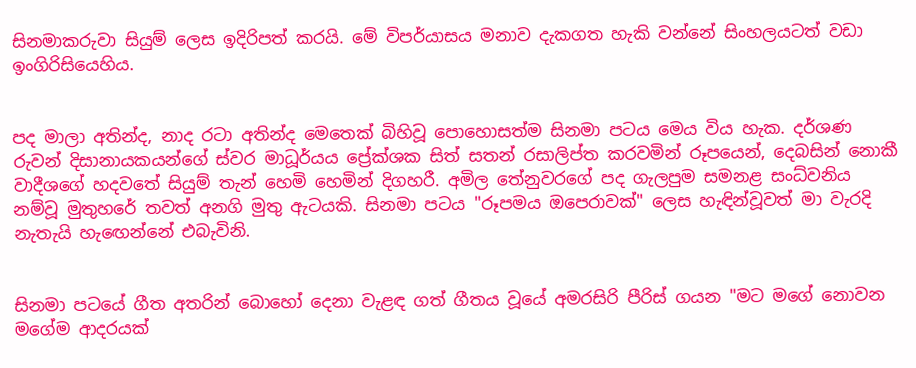සිනමාකරුවා සියුම් ලෙස ඉදිරිපත් කරයි. මේ විපර්යාසය මනාව දැකගත හැකි වන්නේ සිංහලයටත් වඩා ඉංගිරිසියෙහිය.


පද මාලා අතින්ද, නාද රටා අතින්ද මෙතෙක් බිහිවූ පොහොසත්ම සිනමා පටය මෙය විය හැක. දර්ශණ රුවන් දිසානායකයන්ගේ ස්වර මාධූර්යය ප්‍රේක්ශක සිත් සතන් රසාලිප්ත කරවමින් රූපයෙන්, දෙබසින් නොකී වාදීශගේ හදවතේ සියුම් තැන් හෙමි හෙමින් දිගහරී. අමිල තේනුවරගේ පද ගැලපුම සමනළ සංධ්වනිය නම්වූ මුතුහරේ තවත් අනගි මුතු ඇටයකි. සිනමා පටය "රූපමය ඔපෙරාවක්" ලෙස හැඳින්වූවත් මා වැරදි නැතැයි හැඟෙන්නේ එබැවිනි.


සිනමා පටයේ ගීත අතරින් බොහෝ දෙනා වැළඳ ගත් ගීතය වූයේ අමරසිරි පීරිස් ගයන "මට මගේ නොවන මගේම ආදරයක්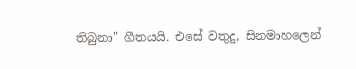තිබුනා" ගීතයයි. එසේ වතුදු, සිනමාහලෙන්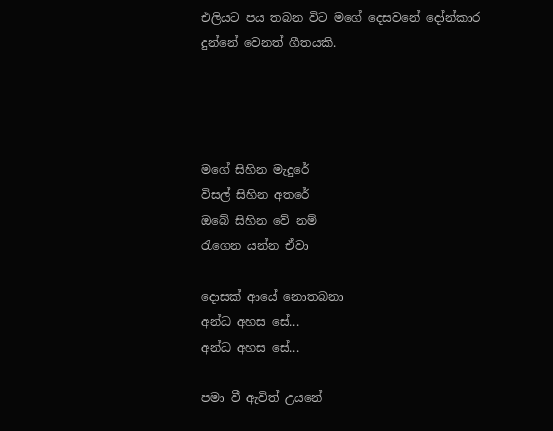එලියට පය තබන විට මගේ දෙසවනේ දෝන්කාර දුන්නේ වෙනත් ගීතයකි.




මගේ සිහින මැදුරේ
විසල් සිහින අතරේ
ඔබේ සිහින වේ නම්
රැගෙන යන්න ඒවා

දොසක් ආයේ නොතබනා
අන්ධ අහස සේ...
අන්ධ අහස සේ...

පමා වී ඇවිත් උයනේ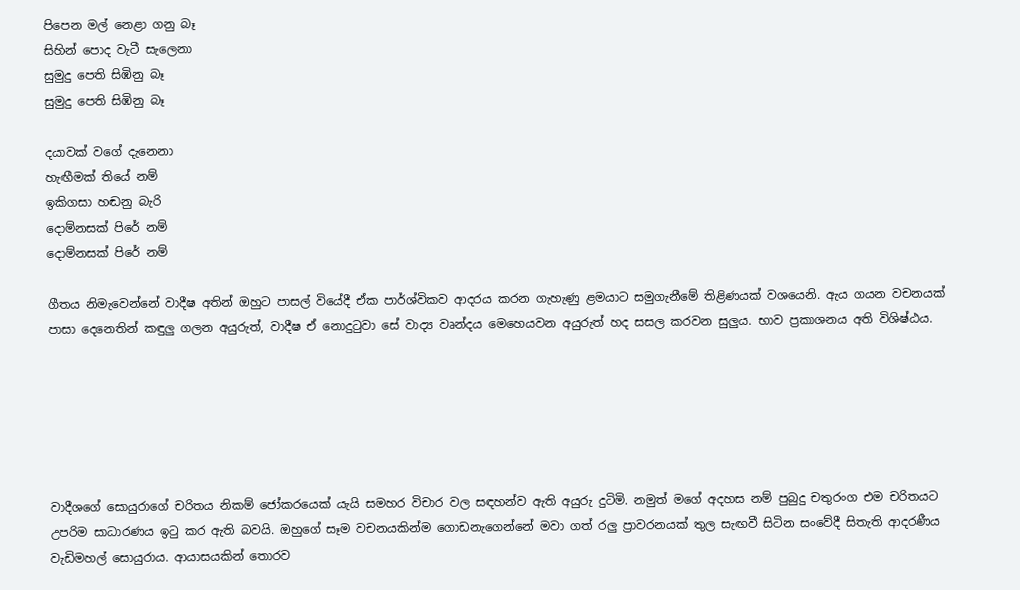පිපෙන මල් නෙළා ගනු බෑ
සිහින් ‍පොද වැටී සැලෙනා
සුමුදු පෙති සිඹිනු බෑ
සුමුදු පෙති සිඹිනු බෑ

දයාවක් වගේ දැනෙනා
හැඟීමක් තියේ නම්
ඉකිගසා හඬනු බැරි
දොම්නසක් පිරේ නම්
දොම්නසක් පිරේ නම්

ගීතය නිමැවෙන්නේ වාදීෂ අතින් ඔහුට පාසල් වියේදී ඒක පාර්ශ්විකව ආදරය කරන ගැහැණු ළමයාට සමුගැනීමේ තිළිණයක් වශයෙනි. ඇය ගයන වචනයක් පාසා දෙනෙතින් කඳුලු ගලන අයුරුත්, වාදීෂ ඒ නොදුටුවා සේ වාද්‍ය වෘන්දය මෙහෙයවන අයුරුත් හද සසල කරවන සුලුය. භාව ප්‍රකාශනය අති විශිෂ්ඨය.






වාදීශගේ සොයුරාගේ චරිතය නිකම් ජෝකරයෙක් යැයි සමහර විචාර වල සඳහන්ව ඇති අයුරු දුටිමි. නමුත් මගේ අදහස නම් පුබුදු චතුරංග එම චරිතයට උපරිම සාධාරණය ඉටු කර ඇති බවයි. ඔහුගේ සෑම වචනයකින්ම ගොඩනැගෙන්නේ මවා ගත් රලු ප්‍රාවරනයක් තුල සැඟවී සිටින සංවේදී සිතැති ආදරණීය වැඩිමහල් සොයුරාය. ආයාසයකින් තොරව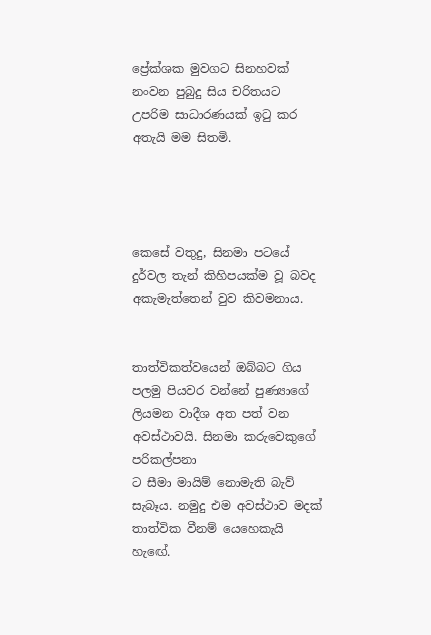ප්‍රේක්ශක මුවගට සිනහවක් නංවන පුබුදු සිය චරිතයට උපරිම සාධාරණයක් ඉටු කර අතැයි මම සිතමි.




කෙසේ වතුදු, සිනමා පටයේ දුර්වල තැන් කිහිපයක්ම වූ බවද අකැමැත්තෙන් වුව කිවමනාය.


තාත්විකත්වයෙන් ඔබ්බට ගිය පලමු පියවර වන්නේ පුණ්‍යාගේ ලියමන වාදීශ අත පත් වන අවස්ථාවයි. සිනමා කරුවෙකුගේ පරිකල්පනා
ට සීමා මායිම් නොමැති බැව් සැබෑය. නමුදු එම අවස්ථාව මදක් තාත්වික වීනම් යෙහෙකැයි හැඟේ.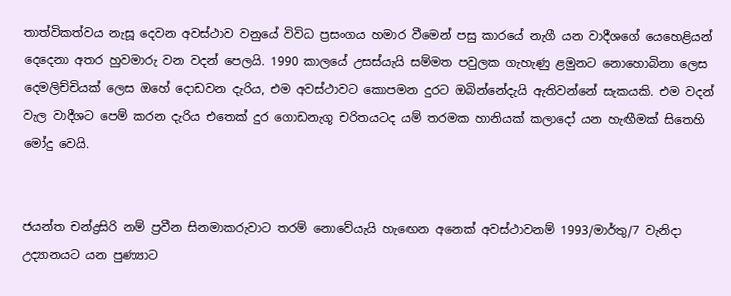තාත්විකත්වය නැසූ දෙවන අවස්ථාව වනුයේ විවිධ ප්‍රසංගය හමාර වීමෙන් පසු කාරයේ නැගී යන වාදීශගේ යෙහෙළියන් දෙදෙනා අතර හුවමාරු වන වදන් පෙලයි. 1990 කාලයේ උසස්යැයි සම්මත පවුලක ගැහැණු ළමුනට නොහොබිනා ලෙස දෙමලිච්චියක් ලෙස ඔහේ දොඩවන දැරිය, එම අවස්ථාවට කොපමන දුරට ඔබින්නේදැයි ඇතිවන්නේ සැකයකි. එම වදන් වැල වාදීශට පෙම් කරන දැරිය එතෙක් දුර ගොඩනැගූ චරිතයටද යම් තරමක හානියක් කලාදෝ යන හැඟීමක් සිතෙහි මෝදු වෙයි.


ජයන්ත චන්ද්‍රසිරි නම් ප්‍රවීන සිනමාකරුවාට තරම් නොවේයැයි හැඟෙන අනෙක් අවස්ථාවනම් 1993/මාර්තු/7 වැනිදා උද්‍යානයට යන පුණ්‍යාට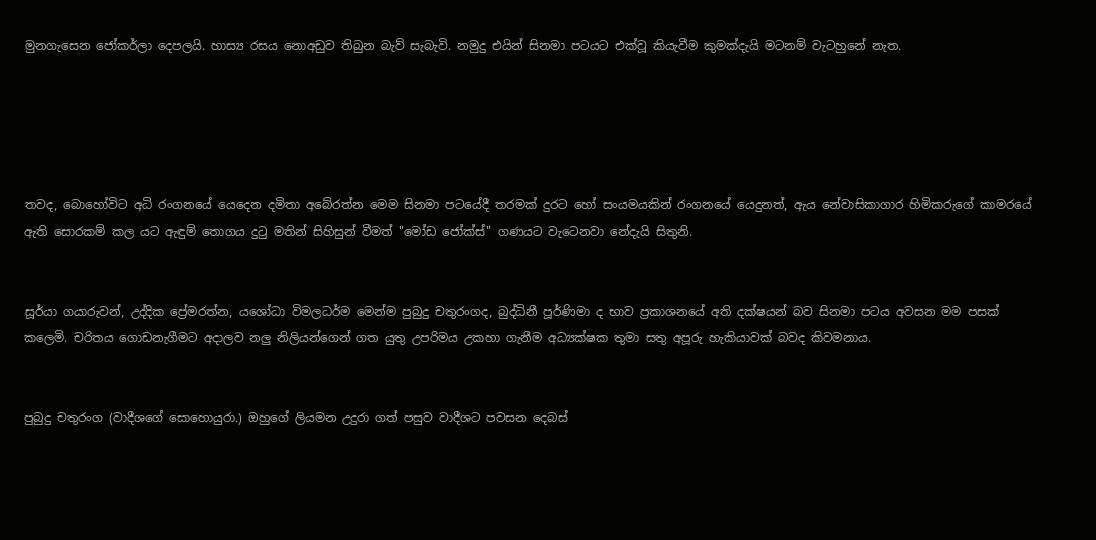මුනගැසෙන ජෝකර්ලා දෙපලයි. හාස්‍ය රසය නොඅඩුව තිබුන බැව් සැබැවි. නමුදු එයින් සිනමා පටයට එක්වූ කියැවීම කුමක්දැයි මටනම් වැටහුනේ නැත.





තවද, බොහෝවිට අධි රංගනයේ යෙදෙන දමිතා අබේරත්න මෙම සිනමා පටයේදී තරමක් දුරට හෝ සංයමයකින් රංගනයේ යෙදුනත්, ඇය නේවාසිකාගාර හිමිකරුගේ කාමරයේ ඇති සොරකම් කල යට ඇඳුම් තොගය දුටු මතින් සිහිසුන් වීමත් "මෝඩ ජෝක්ස්" ගණයට වැටෙනවා නේදැයි සිතුනි.


සූර්යා ගයාරුවන්, උද්දික ප්‍රේමරත්න, යශෝධා විමලධර්ම මෙන්ම පුබුදු චතුරංගද, බුද්ධිනී පූර්ණිමා ද භාව ප්‍රකාශනයේ අති දක්ෂයන් බව සිනමා පටය අවසන මම පසක් කලෙමි. චරිතය ගොඩනැගීමට අදාලව නලු නිලියන්ගෙන් ගත යුතු උපරිමය උකහා ගැනීම අධ්‍යක්ෂක තුමා සතු අපූරු හැකියාවක් බවද කිවමනාය.


පුබුදු චතුරංග (වාදීශගේ සොහොයුරා.) ඔහුගේ ලියමන උදුරා ගත් පසුව වාදීශට පවසන දෙබස්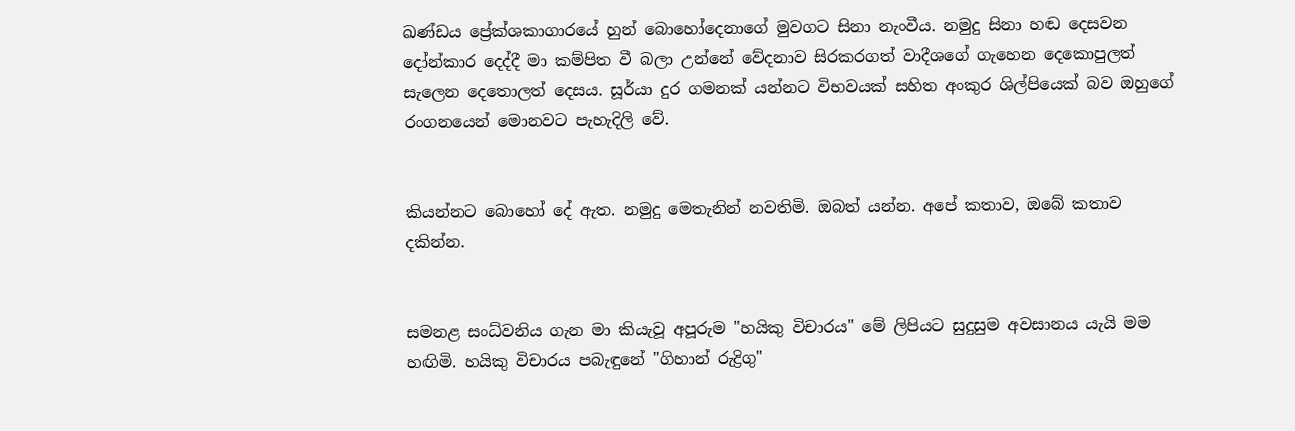ඛණ්ඩය ප්‍රේක්ශකාගාරයේ හුන් බොහෝදෙනාගේ මුවගට සිනා නැංවීය. නමුදු සිනා හඬ දෙසවන දෝන්කාර දෙද්දී මා කම්පිත වී බලා උන්නේ වේදනාව සිරකරගත් වාදීශගේ ගැහෙන දෙකොපුලත් සැලෙන දෙතොලත් දෙසය. සූර්යා දුර ගමනක් යන්නට විභවයක් සහිත අංකුර ශිල්පියෙක් බව ඔහුගේ රංගනයෙන් මොනවට පැහැදිලි වේ.


කියන්නට බොහෝ දේ ඇත. නමුදු මෙතැනින් නවතිමි. ඔබත් යන්න. අපේ කතාව, ඔබේ කතාව දකින්න.


සමනළ සංධ්වනිය ගැන මා කියැවූ අපූරුම "හයිකු විචාරය" මේ ලිපියට සුදුසුම අවසානය යැයි මම හඟිමි. හයිකු විචාරය පබැඳුනේ "ගිහාන් රුද්‍රිගු"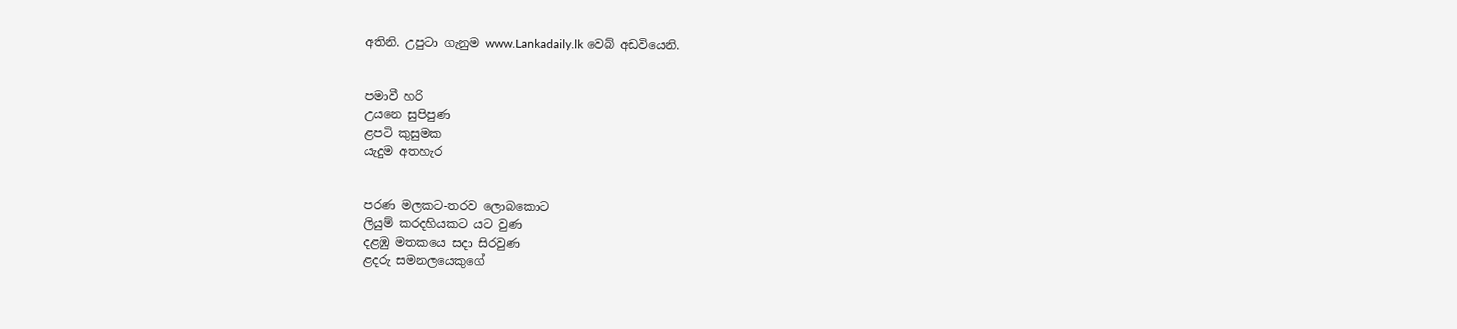අතිනි. උපුටා ගැනුම www.Lankadaily.lk වෙබ් අඩවියෙනි.


පමාවී හරි
උයනෙ සුපිපුණ
ළපටි කුසුමක
යැදුම අතහැර


පරණ මලකට-තරව ලොබකොට
ලියුම් කරදහියකට යට වුණ
දළඹු මතකයෙ සදා සිරවුණ
ළදරු සමනලයෙකුගේ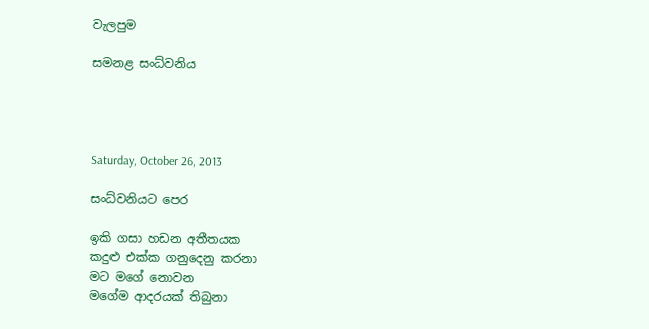වැලපුම

සමනළ සංධ්වනිය




Saturday, October 26, 2013

සංධ්වනියට පෙර

ඉකි ගසා හඩන අතීතයක
කදුළු එක්ක ගනුදෙනු කරනා
මට මගේ නොවන
මගේම ආදරයක් තිබුනා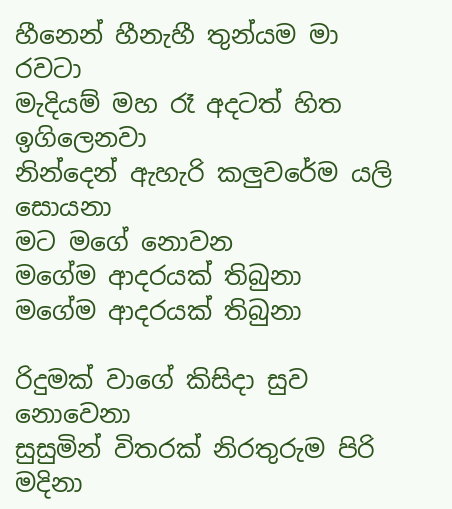හීනෙන් හීනැහී තුන්යම මා රවටා
මැදියම් මහ රෑ අදටත් හිත ඉගිලෙනවා
නින්දෙන් ඇහැරි කලුවරේම යලි සොයනා
මට මගේ නොවන
මගේම ආදරයක් තිබුනා
මගේම ආදරයක් තිබුනා

රිදුමක් වාගේ කිසිදා සුව නොවෙනා
සුසුමින් විතරක් නිරතුරුම පිරි මදිනා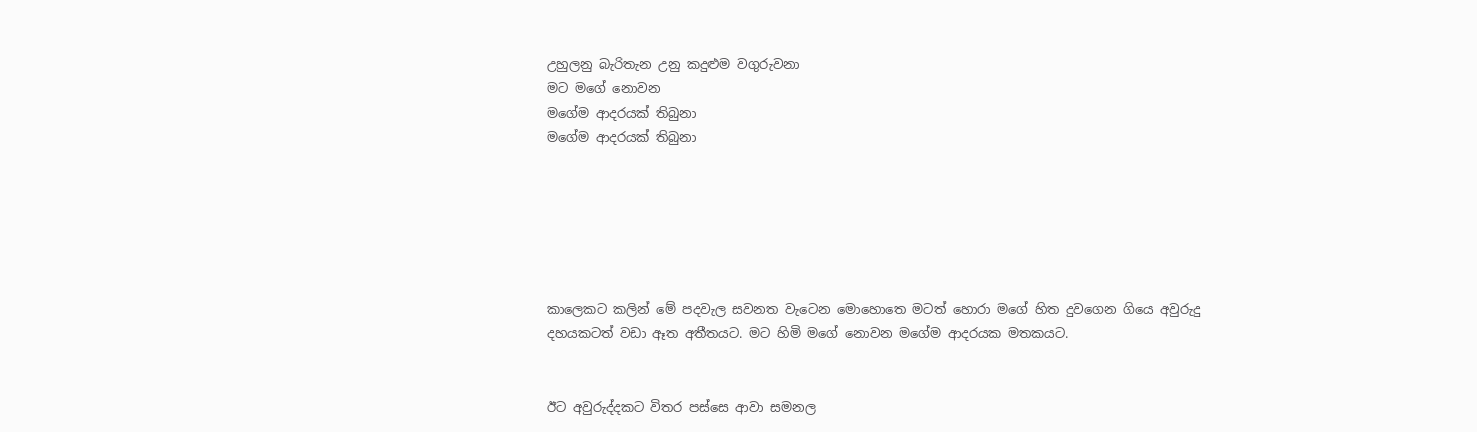උහුලනු බැරිතැන උනු කදුළුම වගුරුවනා
මට මගේ නොවන
මගේම ආදරයක් තිබුනා
මගේම ආදරයක් තිබුනා






කාලෙකට කලින් මේ පදවැල සවනත වැටෙන මොහොතෙ මටත් හොරා මගේ හිත දුවගෙන ගියෙ අවුරුදු දහයකටත් වඩා ඈත අතීතයට. මට හිමි මගේ නොවන මගේම ආදරයක මතකයට.


ඊට අවුරුද්දකට විතර පස්සෙ ආවා සමනල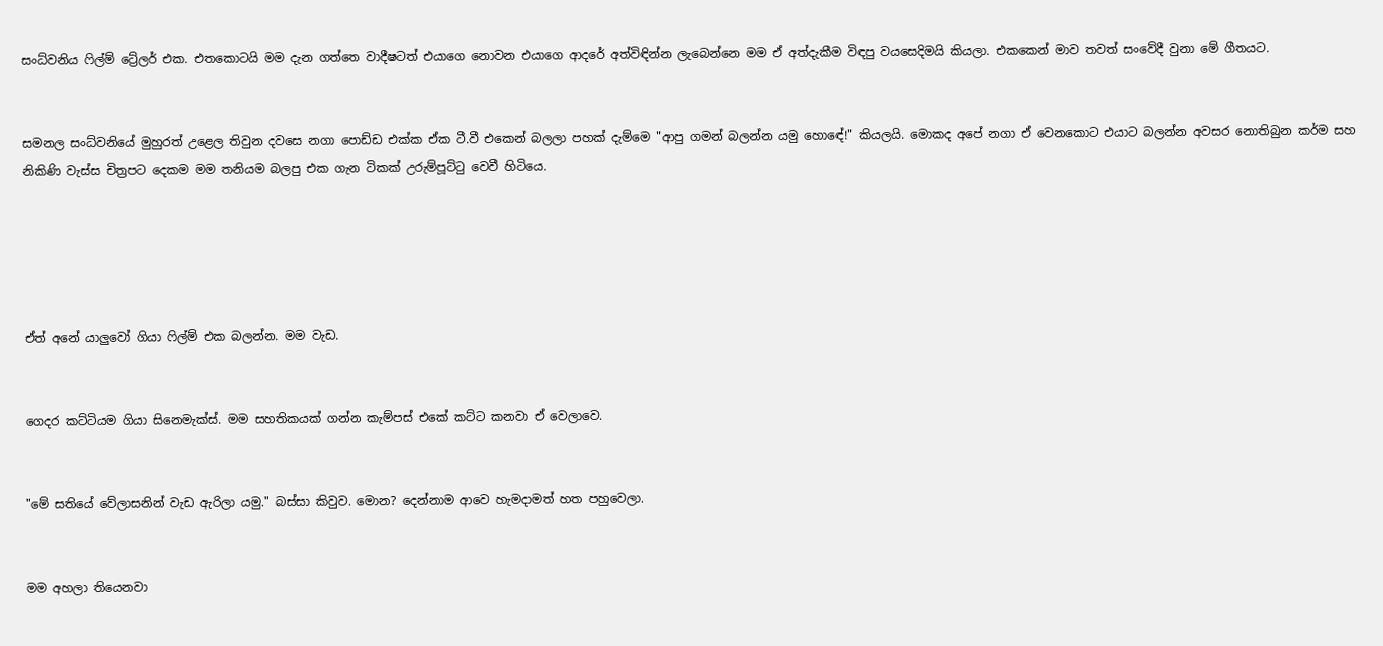සංධ්වනිය ෆිල්ම් ට්‍රේලර් එක. එතකොටයි මම දැන ගත්තෙ වාදීෂටත් එයාගෙ නොවන එයාගෙ ආදරේ අත්විඳින්න ලැබෙන්නෙ මම ඒ අත්දැකීම විඳපු වයසෙදිමයි කියලා. එකකෙන් මාව තවත් සංවේදී වුනා මේ ගීතයට.


සමනල සංධ්වනියේ මුහුරත් උළෙල තිවුන දවසෙ නගා පොඩ්ඩ එක්ක ඒක ටී.වී එකෙන් බලලා පහක් දැම්මෙ "ආපු ගමන් බලන්න යමු හොඳේ!" කියලයි. මොකද අපේ නගා ඒ වෙනකොට එයාට බලන්න අවසර නොතිබුන කර්ම සහ නිකිණි වැස්ස චිත්‍රපට දෙකම මම තනියම බලපු එක ගැන ටිකක් උරුම්පූට්ටු වෙවී හිටියෙ.





ඒත් අනේ යාලුවෝ ගියා ෆිල්ම් එක බලන්න. මම වැඩ.


ගෙදර කට්ටියම ගියා සිනෙමැක්ස්. මම සහතිකයක් ගන්න කැම්පස් එකේ කට්ට කනවා ඒ වෙලාවෙ.


"මේ සතියේ වේලාසනින් වැඩ ඇරිලා යමු." බස්සා කිවුව. මොන? දෙන්නාම ආවෙ හැමදාමත් හත පහුවෙලා.


මම අහලා තියෙනවා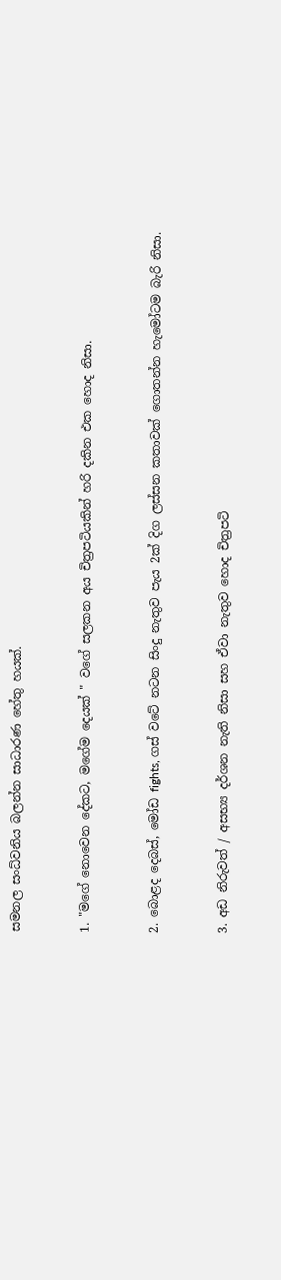සමනල සංධ්වනිය බලන්න සාධාරණ හේතු හයක්.


1. "මගේ නොවෙන දේකට, මගේම දෙයක් " වගේ සලකන අය චිත්‍රපටියකින් හරි දකින එක හොද නිසා.


2. බොළද දෙබස්, මෝඩ fights, ගස් වටේ නටන සිංදු නැතුව පැය 2ක් දිග ලස්සන කතාවක් ගොතන්න හැමෝටම බැරි නිසා.


3. අඩ නිරුවත් / අසභ්‍ය දර්ශන නැති නිසා සහ ඒවා නැතුව හොද චිත්‍රපටි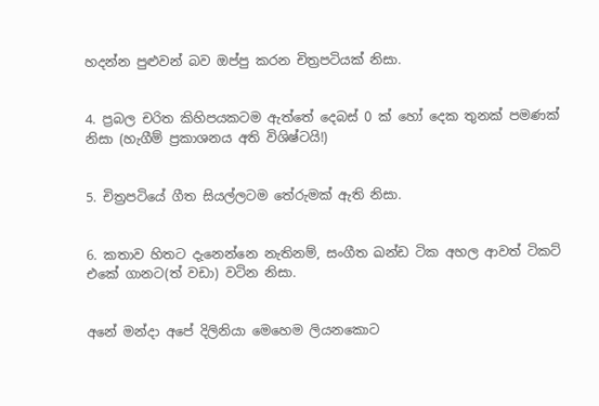හදන්න පුළුවන් බව ඔප්පු කරන චිත්‍රපටියක් නිසා.


4. ප්‍රබල චරිත කිහිපයකටම ඇත්තේ දෙබස් 0 ක් හෝ දෙක තුනක් පමණක් නිසා (හැගීම් ප්‍රකාශනය අති විශිෂ්ටයි!)


5. චිත්‍රපටියේ ගීත සියල්ලටම තේරුමක් ඇති නිසා.


6. කතාව හිතට දැනෙන්නෙ නැතිනම්, සංගීත ඛන්ඩ ටික අහල ආවත් ටිකට් එකේ ගානට(ත් වඩා) වටින නිසා.


අනේ මන්දා අපේ දිලිනියා මෙහෙම ලියනකොට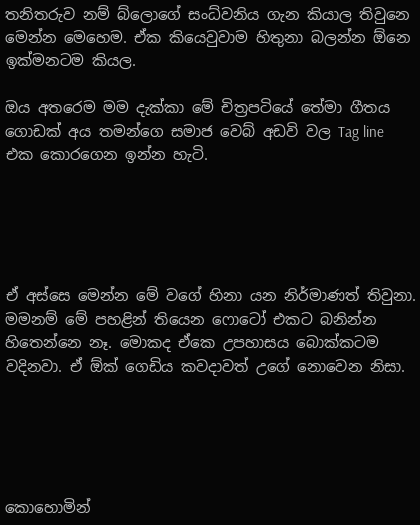තනිතරුව නම් බ්ලොගේ සංධ්වනිය ගැන කියාල තිවුනෙ මෙන්න මෙහෙම. ඒක කියෙවුවාම හිතුනා බලන්න ඕනෙ ඉක්මනටම කියල.

ඔය අතරෙම මම දැක්කා මේ චිත්‍රපටියේ තේමා ගීතය ගොඩක් අය තමන්ගෙ සමාජ වෙබ් අඩවි වල Tag line එක කොරගෙන ඉන්න හැටි.





ඒ අස්සෙ මෙන්න මේ වගේ හිනා යන නිර්මාණත් තිවුනා. මමනම් මේ පහළින් තියෙන ෆොටෝ එකට බනින්න හිතෙන්නෙ නෑ. මොකද ඒකෙ උපහාසය බොක්කටම වදිනවා. ඒ ඕක් ගෙඩිය කවදාවත් උගේ නොවෙන නිසා.





කොහොමින්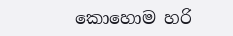කොහොම හරි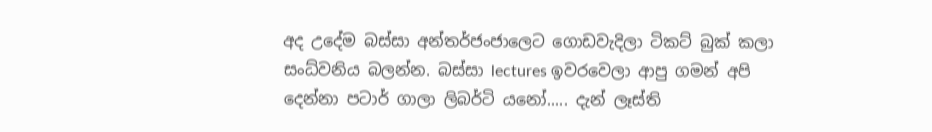අද උදේම බස්සා අන්තර්ජංජාලෙට ගොඩවැදිලා ටිකට් බුක් කලා සංධ්වනිය බලන්න. බස්සා lectures ඉවරවෙලා ආපු ගමන් අපි දෙන්නා පටාර් ගාලා ලිබර්ටි යනෝ..... දැන් ලෑස්ති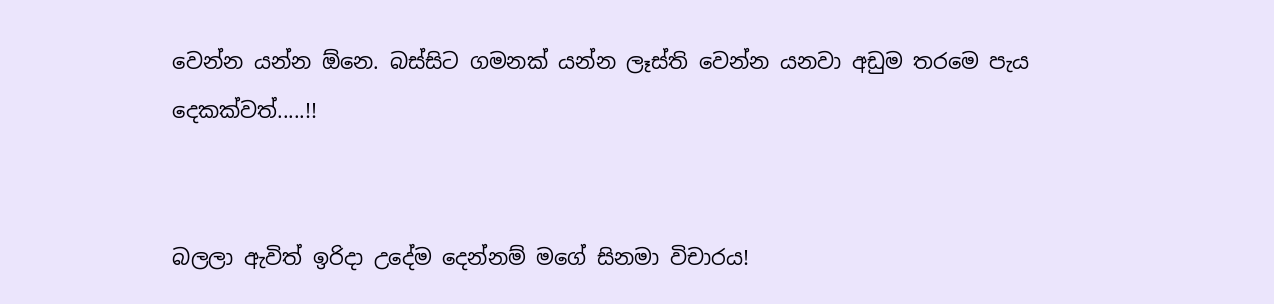වෙන්න යන්න ඕනෙ. බස්සිට ගමනක් යන්න ලෑස්ති වෙන්න යනවා අඩුම තරමෙ පැය දෙකක්වත්.....!!


බලලා ඇවිත් ඉරිදා උදේම දෙන්නම් මගේ සිනමා විචාරය!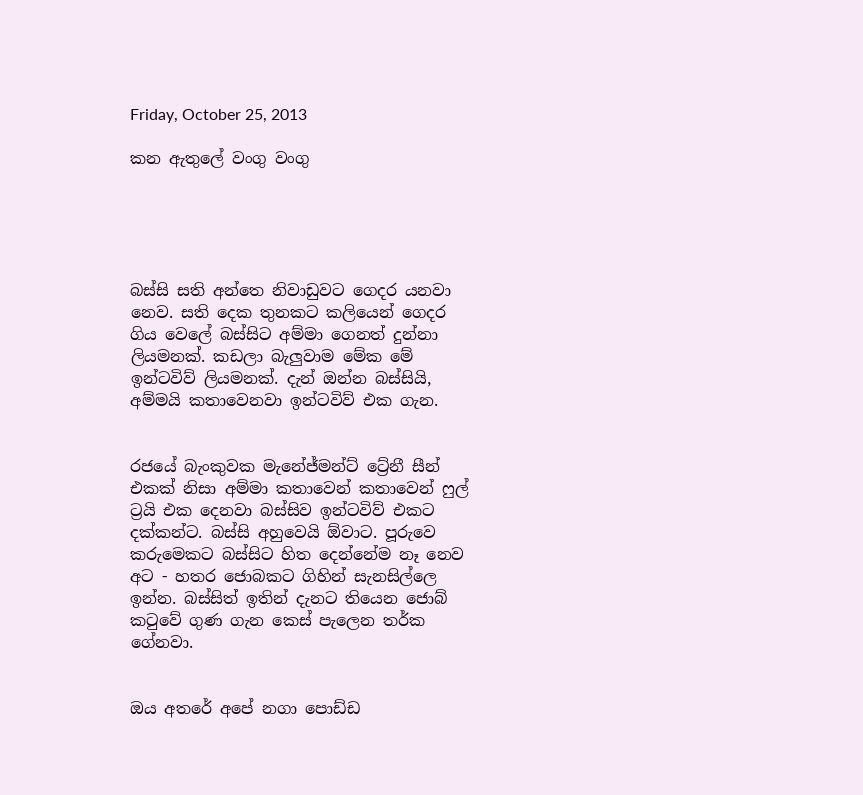Friday, October 25, 2013

කන ඇතුලේ වංගු වංගු





බස්සි සති අන්තෙ නිවාඩුවට ගෙදර යනවා නෙව. සති දෙක තුනකට කලියෙන් ගෙදර ගිය වෙලේ බස්සිට අම්මා ගෙනත් දුන්නා ලියමනක්. කඩලා බැලුවාම මේක මේ ඉන්ටවිව් ලියමනක්. දැන් ඔන්න බස්සියි, අම්මයි කතාවෙනවා ඉන්ටවිව් එක ගැන.


රජයේ බැංකුවක මැනේජ්මන්ට් ට්‍රේනී සීන් එකක් නිසා අම්මා කතාවෙන් කතාවෙන් ෆුල් ට්‍රයි එක දෙනවා බස්සිව ඉන්ටවිව් එකට දක්කන්ට. බස්සි අහුවෙයි ඕවාට. පූරුවෙ කරුමෙකට බස්සිට හිත දෙන්නේම නෑ නෙව අට - හතර ජොබකට ගිහින් සැනසිල්ලෙ ඉන්න. බස්සිත් ඉතින් දැනට තියෙන ජොබ් කටුවේ ගුණ ගැන කෙස් පැලෙන තර්ක ගේනවා.


ඔය අතරේ අපේ නගා පොඩ්ඩ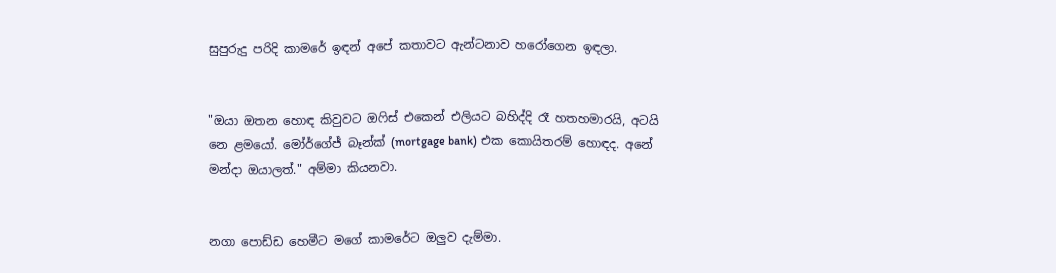සුපුරුදු පරිදි කාමරේ ඉඳන් අපේ කතාවට ඇන්ටනාව හරෝගෙන ඉඳලා.


"ඔයා ඔතන හොඳ කිවුවට ඔෆිස් එකෙන් එලියට බහිද්දි රෑ හතහමාරයි, අටයි නෙ ළමයෝ. මෝර්ගේජ් බෑන්ක් (mortgage bank) එක කොයිතරම් හොඳද. අනේ මන්දා ඔයාලත්." අම්මා කියනවා.


නගා පොඩ්ඩ හෙමීට මගේ කාමරේට ඔලුව දැම්මා.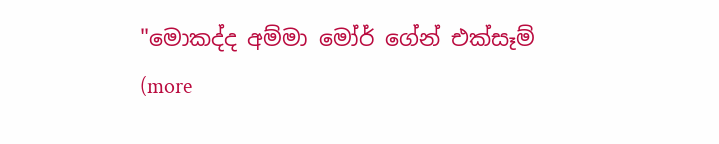"මොකද්ද අම්මා මෝර් ගේන් එක්සෑම් (more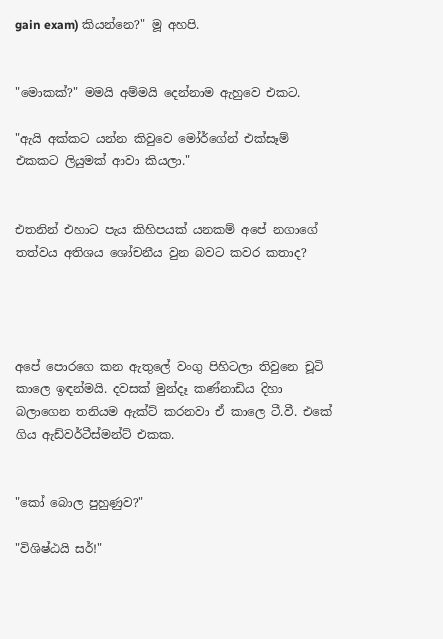gain exam) කියන්නෙ?" මූ අහපි.


"මොකක්?" මමයි අම්මයි දෙන්නාම ඇහුවෙ එකට.

"ඇයි අක්කට යන්න කිවුවෙ මෝර්ගේන් එක්සෑම් එකකට ලියුමක් ආවා කියලා."


එතනින් එහාට පැය කිහිපයක් යනකම් අපේ නගාගේ තත්වය අතිශය ශෝචනීය වුන බවට කවර කතාද?




අපේ පොරගෙ කන ඇතුලේ වංගු පිහිටලා තිවුනෙ චූටි කාලෙ ඉඳන්මයි. දවසක් මුන්දෑ කණ්නාඩිය දිහා බලාගෙන තනියම ඇක්ට් කරනවා ඒ කාලෙ ටී.වී. එකේ ගිය ඇඩ්වර්ටීස්මන්ට් එකක.


"කෝ බොල පුහුණුව?"

"විශිෂ්ඨයි සර්!"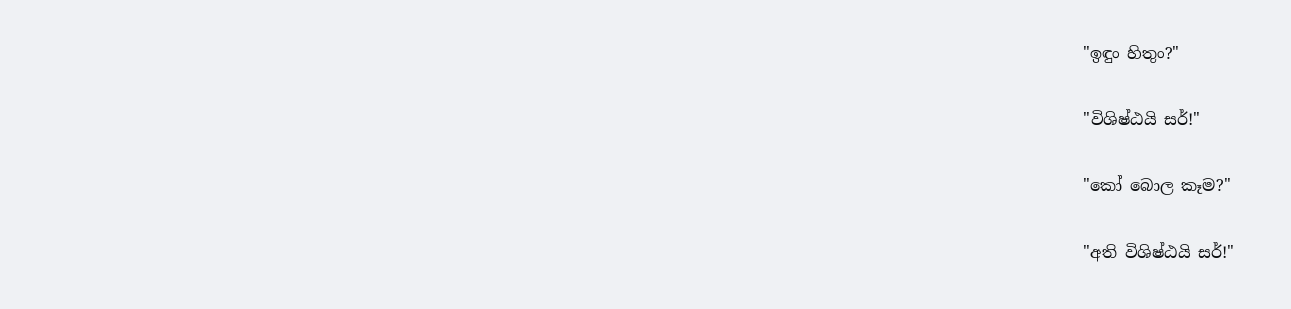"ඉඳුං හිතුං?"

"විශිෂ්ඨයි සර්!"

"කෝ බොල කෑම?"

"අති විශිෂ්ඨයි සර්!"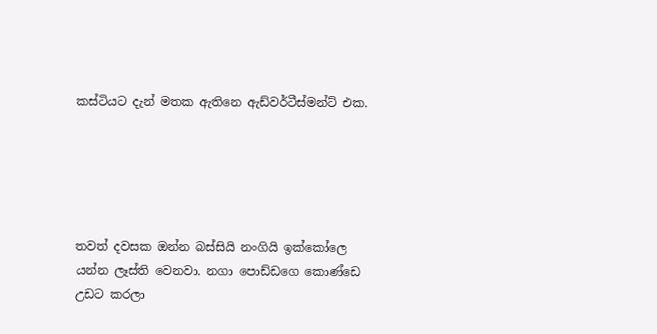කස්ටියට දැන් මතක ඇතිනෙ ඇඩ්වර්ටීස්මන්ට් එක.





තවත් දවසක ඔන්න බස්සියි නංගියි ඉක්කෝලෙ යන්න ලෑස්ති වෙනවා. නගා පොඩ්ඩගෙ කොණ්ඩෙ උඩට කරලා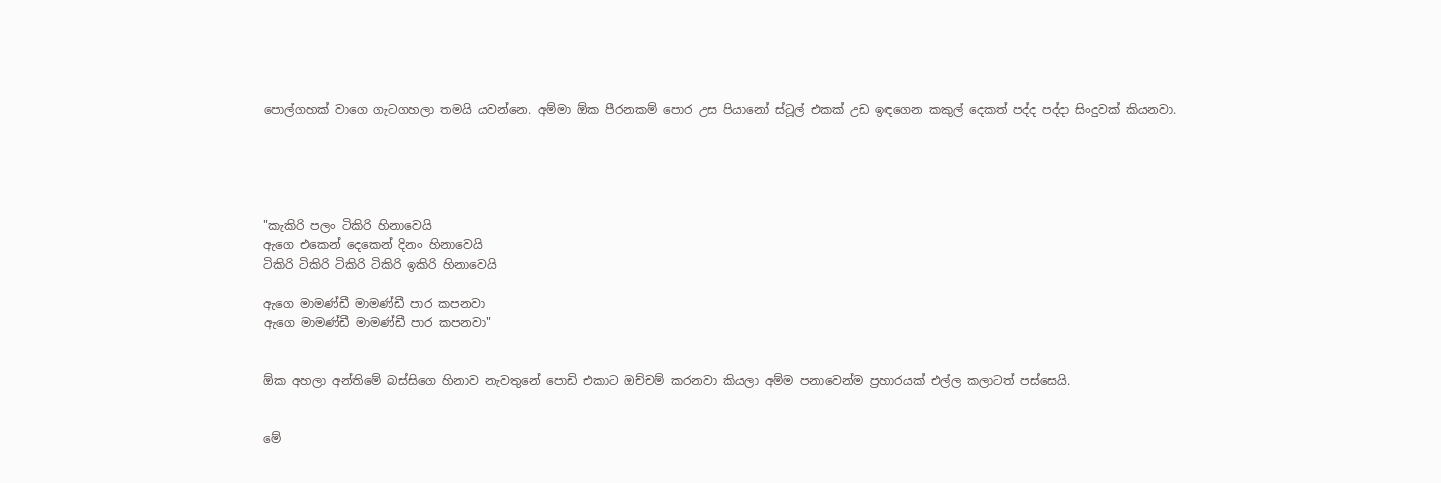පොල්ගහක් වාගෙ ගැටගහලා තමයි යවන්නෙ. අම්මා ඕක පීරනකම් පොර උස පියානෝ ස්ටූල් එකක් උඩ ඉඳගෙන කකුල් දෙකත් පද්ද පද්දා සිංදුවක් කියනවා.





"කැකිරි පලං ටිකිරි හිනාවෙයි
ඇගෙ එකෙන් දෙකෙන් දිනං හිනාවෙයි
ටිකිරි ටිකිරි ටිකිරි ටිකිරි ඉකිරි හිනාවෙයි

ඇගෙ මාමණ්ඩී මාමණ්ඩී පාර කපනවා
ඇගෙ මාමණ්ඩී මාමණ්ඩී පාර කපනවා"


ඕක අහලා අන්තිමේ බස්සිගෙ හිනාව නැවතුනේ පොඩි එකාට ඔච්චම් කරනවා කියලා අම්ම පනාවෙන්ම ප්‍රහාරයක් එල්ල කලාටත් පස්සෙයි.


මේ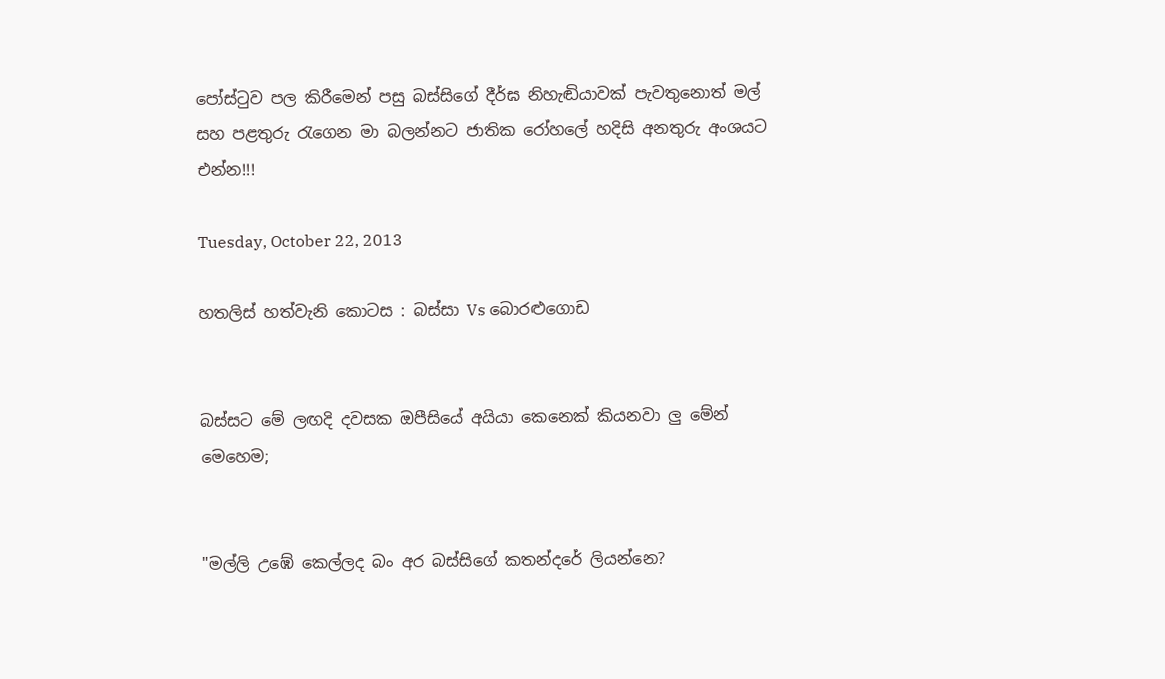පෝස්ටුව පල කිරීමෙන් පසු බස්සිගේ දීර්ඝ නිහැඬියාවක් පැවතුනොත් මල් සහ පළතුරු රැගෙන මා බලන්නට ජාතික රෝහලේ හදිසි අනතුරු අංශයට එන්න!!!

Tuesday, October 22, 2013

හතලිස් හත්වැනි කොටස : බස්සා Vs බොරළුගොඩ


බස්සට මේ ලඟදි දවසක ඔපීසියේ අයියා කෙනෙක් කියනවා ලු මේන් මෙහෙම;


"මල්ලි උඹේ කෙල්ලද බං අර බස්සිගේ කතන්දරේ ලියන්නෙ?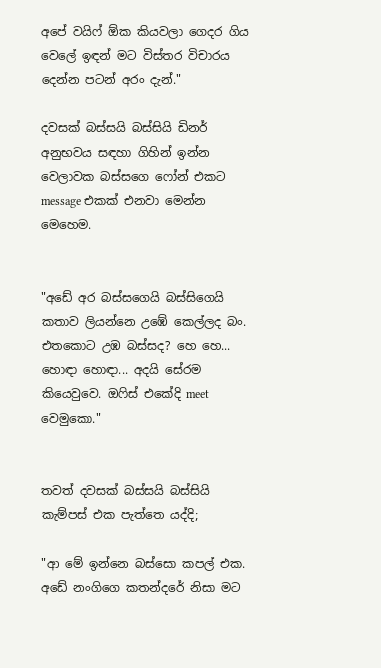අපේ වයිෆ් ඕක කියවලා ගෙදර ගිය වෙලේ ඉඳන් මට විස්තර විචාරය දෙන්න පටන් අරං දැන්."

දවසක් බස්සයි බස්සියි ඩිනර් අනුභවය සඳහා ගිහින් ඉන්න වෙලාවක බස්සගෙ ෆෝන් එකට message එකක් එනවා මෙන්න මෙහෙම.


"අඩේ අර බස්සගෙයි බස්සිගෙයි කතාව ලියන්නෙ උඹේ කෙල්ලද බං. එතකොට උඹ බස්සද? හෙ හෙ... හොඳා හොඳා... අදයි සේරම කියෙවුවෙ. ඔෆිස් එකේදි meet වෙමුකො."


තවත් දවසක් බස්සයි බස්සියි කැම්පස් එක පැත්තෙ යද්දි;

"ආ මේ ඉන්නෙ බස්සො කපල් එක. අඩේ නංගිගෙ කතන්දරේ නිසා මට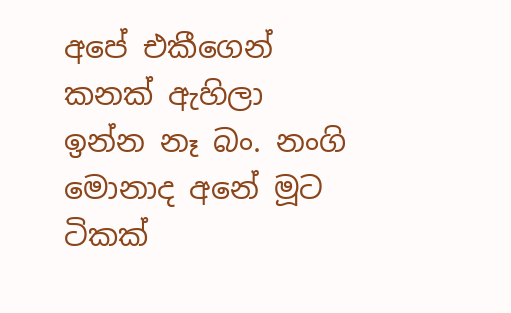අපේ එකීගෙන් කනක් ඇහිලා ඉන්න නෑ බං. නංගි මොනාද අනේ මූට ටිකක්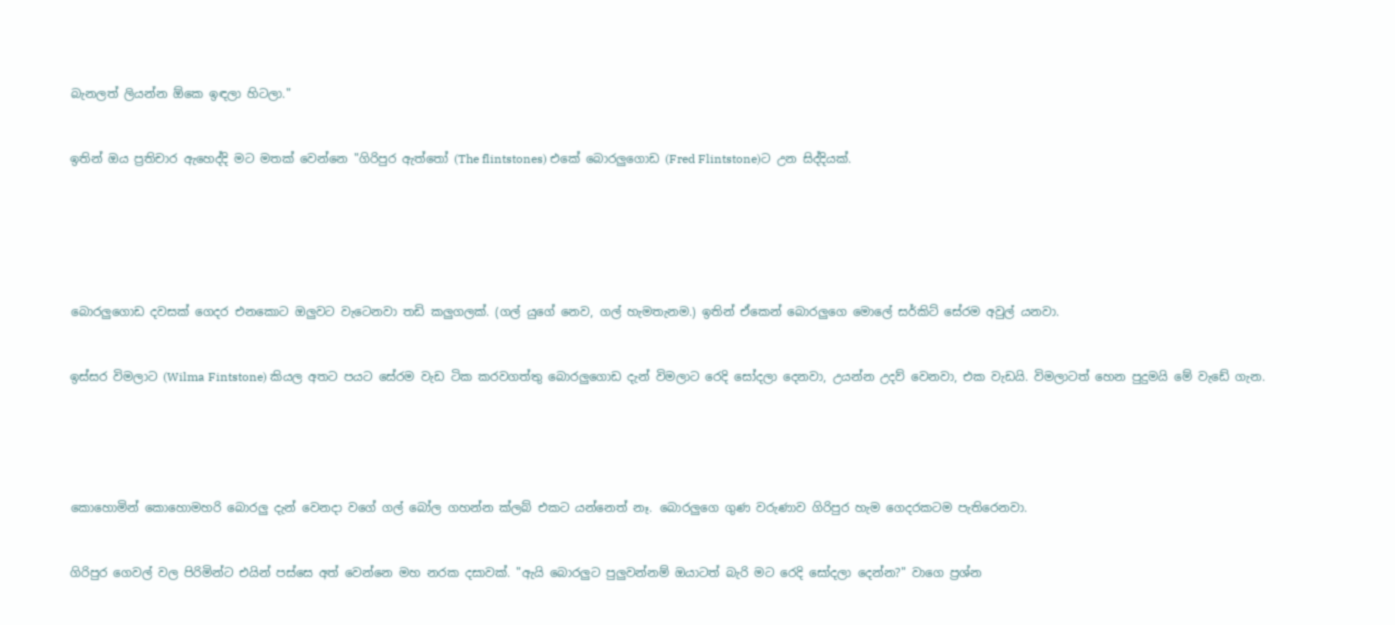බැනලත් ලියන්න ඕකෙ ඉඳලා හිටලා."


ඉතින් ඔය ප්‍රතිචාර ඇහෙද්දි මට මතක් වෙන්නෙ "ගිරිපුර ඇත්තෝ (The flintstones) එකේ බොරලුගොඩ (Fred Flintstone)ට උන සිද්දියක්.






බොරලුගොඩ දවසක් ගෙදර එනකොට ඔලුවට වැටෙනවා තඩි කලුගලක්. (ගල් යුගේ නෙව, ගල් හැමතැනම.) ඉතින් ඒකෙන් බොරලුගෙ මොලේ සර්කිට් සේරම අවුල් යනවා.


ඉස්සර විමලාට (Wilma Fintstone) කියල අතට පයට සේරම වැඩ ටික කරවගත්තු බොරලුගොඩ දැන් විමලාට රෙදි සෝදලා දෙනවා, උයන්න උදව් වෙනවා, එක වැඩයි. විමලාටත් හෙන පුදුමයි මේ වැඩේ ගැන.





කොහොමින් කොහොමහරි බොරලු දැන් වෙනදා වගේ ගල් බෝල ගහන්න ක්ලබ් එකට යන්නෙත් නෑ. බොරලුගෙ ගුණ වරුණාව ගිරිපුර හැම ගෙදරකටම පැතිරෙනවා.


ගිරිපුර ගෙවල් වල පිරිමින්ට එයින් පස්සෙ අත් වෙන්නෙ මහ නරක දසාවක්. "ඇයි බොරලුට පුලුවන්නම් ඔයාටත් බැරි මට රෙදි සෝදලා දෙන්න?" වාගෙ ප්‍රශ්න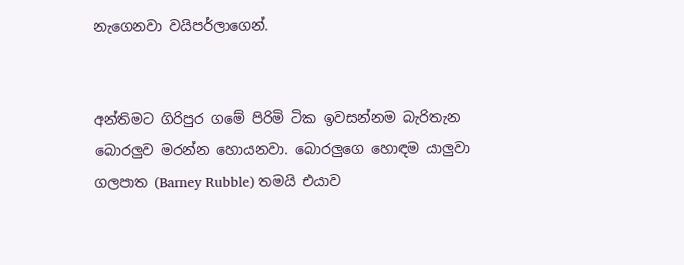නැගෙනවා වයිපර්ලාගෙන්.


අන්තිමට ගිරිපුර ගමේ පිරිමි ටික ඉවසන්නම බැරිතැන බොරලුව මරන්න හොයනවා. බොරලුගෙ හොඳම යාලුවා ගලපාත (Barney Rubble) තමයි එයාව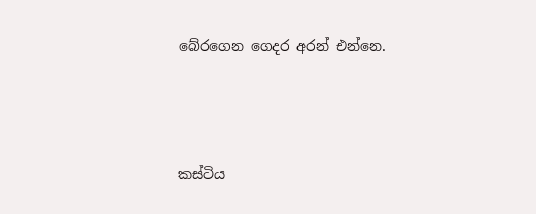බේරගෙන ගෙදර අරන් එන්නෙ.





කස්ටිය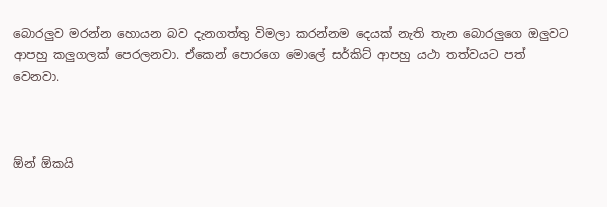බොරලුව මරන්න හොයන බව දැනගත්තු විමලා කරන්නම දෙයක් නැති තැන බොරලුගෙ ඔලුවට ආපහු කලුගලක් පෙරලනවා. ඒකෙන් පොරගෙ මොලේ සර්කිට් ආපහු යථා තත්වයට පත් වෙනවා.



ඕන් ඕකයි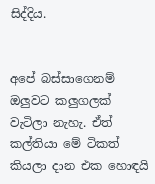සිද්දිය.


අපේ බස්සාගෙනම් ඔලුවට කලුගලක් වැටිලා නැහැ. ඒත් කල්තියා මේ ටිකත් කියලා දාන එක හොඳයි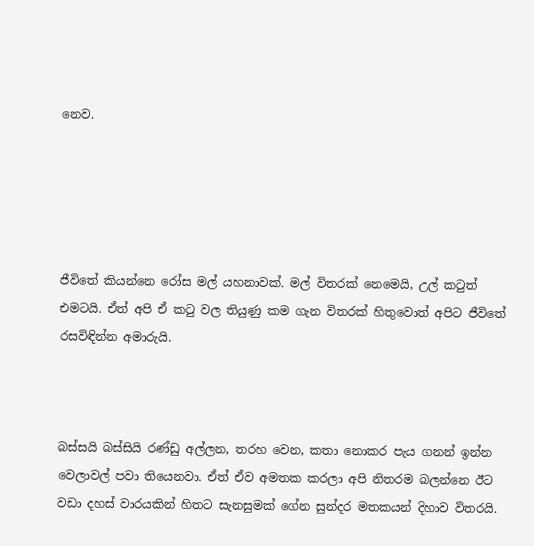නෙව.





ජීවිතේ කියන්නෙ රෝස මල් යහනාවක්. මල් විතරක් නෙමෙයි, උල් කටුත් එමටයි. ඒත් අපි ඒ කටු වල තියුණු කම ගැන විතරක් හිතුවොත් අපිට ජීවිතේ රසවිඳින්න අමාරුයි.



බස්සයි බස්සියි රණ්ඩු අල්ලන, තරහ වෙන, කතා නොකර පැය ගනන් ඉන්න වෙලාවල් පවා තියෙනවා. ඒත් ඒව අමතක කරලා අපි නිතරම බලන්නෙ ඊට වඩා දහස් වාරයකින් හිතට සැනසුමක් ගේන සුන්දර මතකයන් දිහාව විතරයි.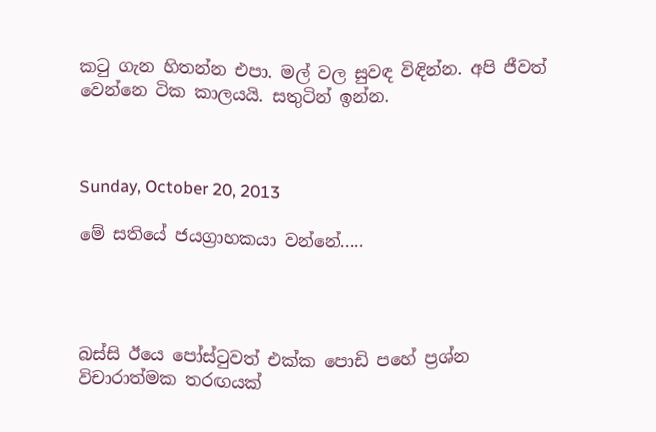කටු ගැන හිතන්න එපා. මල් වල සුවඳ විඳින්න. අපි ජීවත් වෙන්නෙ ටික කාලයයි. සතුටින් ඉන්න.



Sunday, October 20, 2013

මේ සතියේ ජයග්‍රාහකයා වන්නේ.....




බස්සි ඊයෙ පෝස්ටුවත් එක්ක පොඩි පහේ ප්‍රශ්න විචාරාත්මක තරඟයක්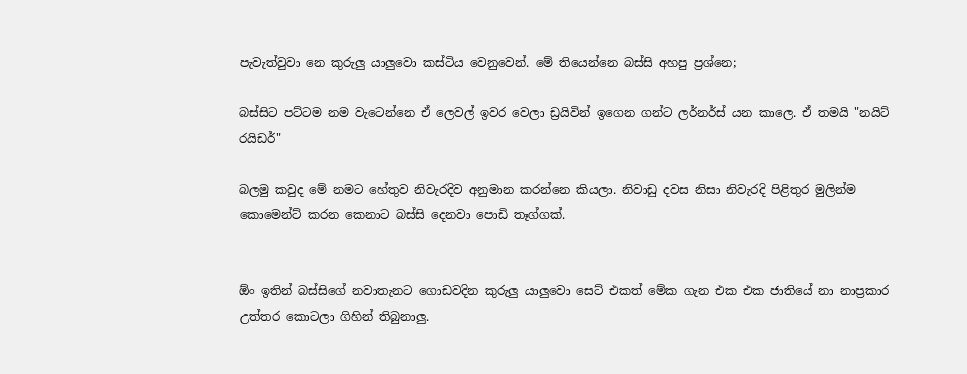පැවැත්වුවා නෙ කුරුලු යාලුවො කස්ටිය වෙනුවෙන්. මේ තියෙන්නෙ බස්සි අහපු ප්‍රශ්නෙ;

බස්සිට පට්ටම නම වැටෙන්නෙ ඒ ලෙවල් ඉවර වෙලා ඩ්‍රයිවින් ඉගෙන ගන්ට ලර්නර්ස් යන කාලෙ. ඒ තමයි "නයිට් රයිඩර්"

බලමු කවුද මේ නමට හේතුව නිවැරදිව අනුමාන කරන්නෙ කියලා. නිවාඩු දවස නිසා නිවැරදි පිළිතුර මුලින්ම කොමෙන්ට් කරන කෙනාට බස්සි දෙනවා පොඩි තෑග්ගක්.


ඕං ඉතින් බස්සිගේ නවාතැනට ගොඩවදින කුරුලු යාලුවො සෙට් එකත් මේක ගැන එක එක ජාතියේ නා නාප්‍රකාර උත්තර කොටලා ගිහින් තිබුනාලු.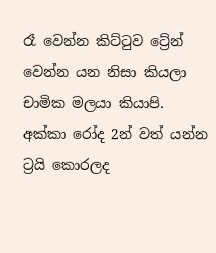රෑ වෙන්න කිට්ටුව ට්‍රේන් වෙන්න යන නිසා කියලා චාමික මලයා කියාපි.
අක්කා රෝද 2න් වත් යන්න ට්‍රයි කොරලද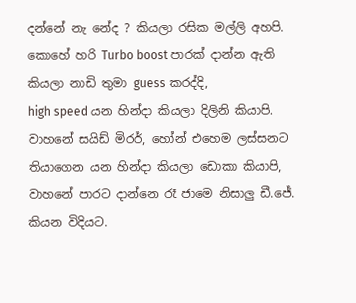දන්නේ නැ නේද ? කියලා රසික මල්ලි අහපි.
කොහේ හරි Turbo boost පාරක් දාන්න ඇති කියලා නාඩි තුමා guess කරද්දි,
high speed යන හින්දා කියලා දිලිනි කියාපි.
වාහනේ සයිඩ් මිරර්, හෝන් එහෙම ලස්සනට තියාගෙන යන හින්දා කියලා ඩොකා කියාපි,
වාහනේ පාරට දාන්නෙ රෑ ජාමෙ නිසාලු ඩී.ජේ. කියන විදියට.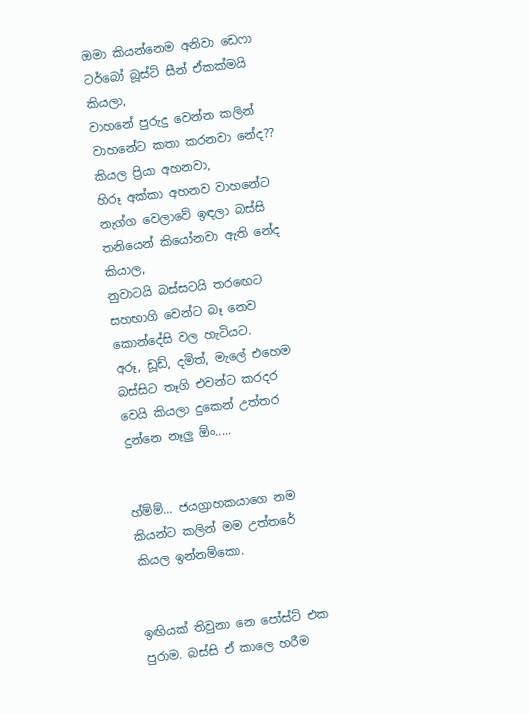ඔමා කියන්නෙම අනිවා ඩෙෆා ටර්බෝ බූස්ට් සීන් ඒකක්මයි කියලා,
වාහනේ පුරුදු වෙන්න කලින් වාහනේට කතා කරනවා නේද?? කියල ප්‍රියා අහනවා,
හිරූ අක්කා අහනව වාහනේට නැග්ග වෙලාවේ ඉඳලා බස්සි තනියෙන් කියෝනවා ඇති නේද කියාල,
නුවාටයි බස්සටයි තරඟෙට සහභාගි වෙන්ට බෑ නෙව කොන්දේසි වල හැටියට.
අරූ, ඩූඩ්, දමිත්, මැලේ එහෙම බස්සිට තෑගි එවන්ට කරදර වෙයි කියලා දුකෙන් උත්තර දුන්නෙ නෑලු ඕං.....


හ්ම්ම්... ජයග්‍රාහකයාගෙ නම කියන්ට කලින් මම උත්තරේ කියල ඉන්නම්කො.


ඉඟියක් තිවුනා නෙ පෝස්ට් එක පුරාම. බස්සි ඒ කාලෙ හරීම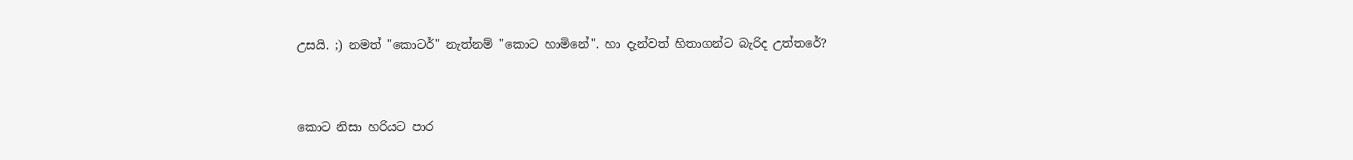උසයි. ;) නමත් "කොටර්" නැත්නම් "කොට හාමිනේ". හා දැන්වත් හිතාගන්ට බැරිද උත්තරේ?


කොට නිසා හරියට පාර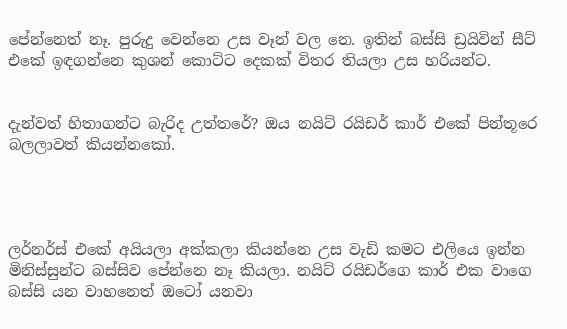පේන්නෙත් නෑ. පුරුදු වෙන්නෙ උස වෑන් වල නෙ. ඉතින් බස්සි ඩ්‍රයිවින් සීට් එකේ ඉඳගන්නෙ කුශන් කොට්ට දෙකක් විතර තියලා උස හරියන්ට.


දැන්වත් හිතාගන්ට බැරිද උත්තරේ? ඔය නයිට් රයිඩර් කාර් එකේ පින්තූරෙ බලලාවත් කියන්නකෝ.




ලර්නර්ස් එකේ අයියලා අක්කලා කියන්නෙ උස වැඩි කමට එලියෙ ඉන්න මිනිස්සුන්ට බස්සිව පේන්නෙ නෑ කියලා. නයිට් රයිඩර්ගෙ කාර් එක වාගෙ බස්සි යන වාහනෙත් ඔටෝ යනවා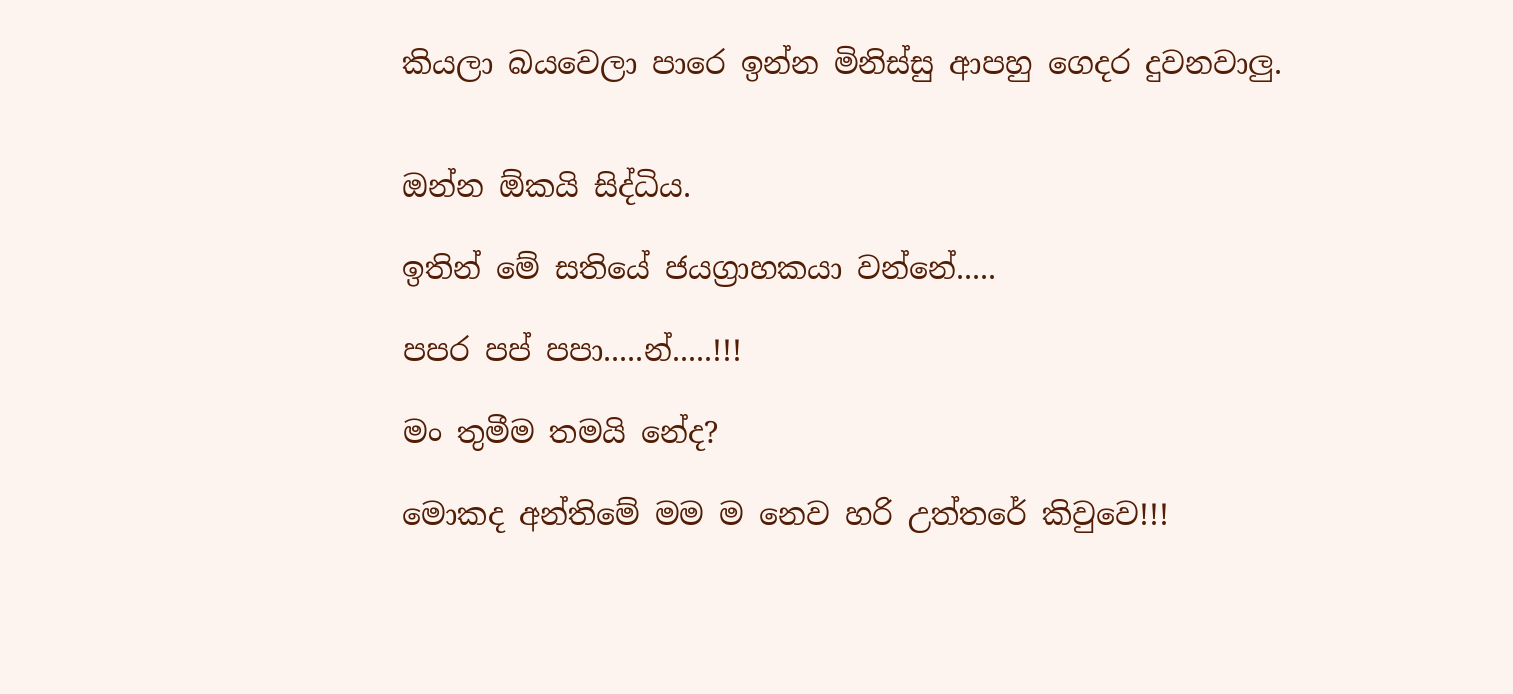කියලා බයවෙලා පාරෙ ඉන්න මිනිස්සු ආපහු ගෙදර දුවනවාලු.


ඔන්න ඕකයි සිද්ධිය.

ඉතින් මේ සතියේ ජයග්‍රාහකයා වන්නේ.....

පපර පප් පපා.....න්.....!!!

මං තුමීම තමයි නේද?

මොකද අන්තිමේ මම ම නෙව හරි උත්තරේ කිවුවෙ!!!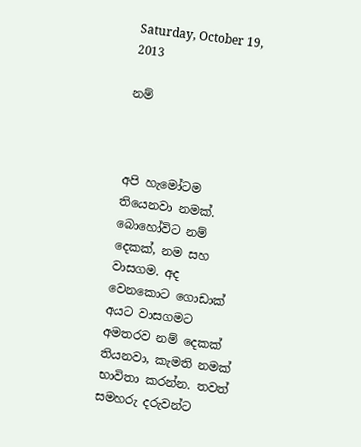Saturday, October 19, 2013

නම්



අපි හැමෝටම තියෙනවා නමක්. බොහෝවිට නම් දෙකක්, නම සහ වාසගම. අද වෙනකොට ගොඩාක් අයට වාසගමට අමතරව නම් දෙකක් තියනවා, කැමති නමක් භාවිතා කරන්න. තවත් සමහරු දරුවන්ට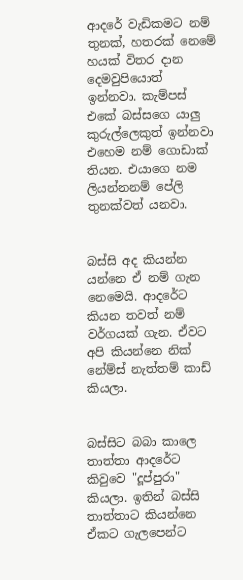ආදරේ වැඩිකමට නම් තුනක්, හතරක් නෙමේ හයක් විතර දාන දෙමවුපියොත් ඉන්නවා. කැම්පස් එකේ බස්සගෙ යාලු කුරුල්ලෙකුත් ඉන්නවා එහෙම නම් ගොඩාක් තියන. එයාගෙ නම ලියන්නනම් පේලි තුනක්වත් යනවා.


බස්සි අද කියන්න යන්නෙ ඒ නම් ගැන නෙමෙයි. ආදරේට කියන තවත් නම් වර්ගයක් ගැන. ඒවට අපි කියන්නෙ නික් නේම්ස් නැත්තම් කාඩ් කියලා.


බස්සිට බබා කාලෙ තාත්තා ආදරේට කිවුවෙ "දූප්පුරා" කියලා. ඉතින් බස්සි තාත්තාට කියන්නෙ ඒකට ගැලපෙන්ට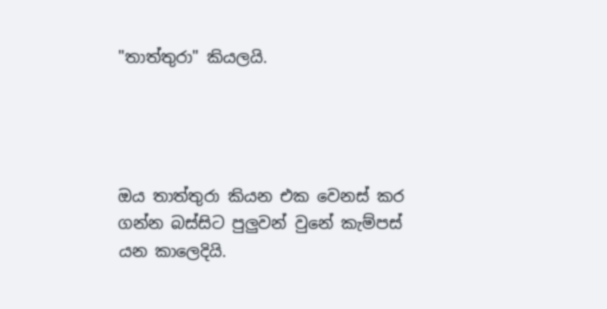"තාත්තුරා" කියලයි.




ඔය තාත්තුරා කියන එක වෙනස් කර ගන්න බස්සිට පුලුවන් වුනේ කැම්පස් යන කාලෙදියි.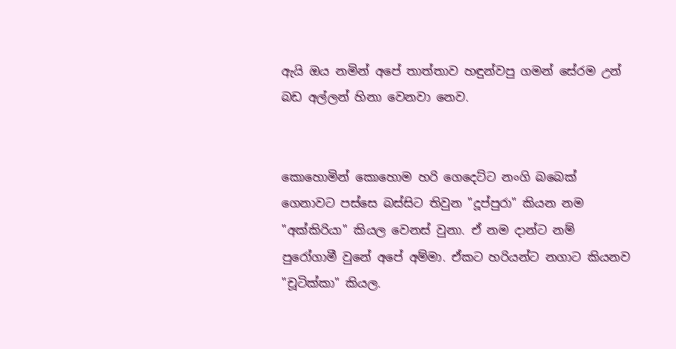ඇයි ඔය නමින් අපේ තාත්තාව හඳුන්වපු ගමන් සේරම උන් බඩ අල්ලන් හිනා වෙනවා නෙව.


කොහොමින් කොහොම හරි ගෙදෙට්ට නංගි බබෙක් ගෙනාවට පස්සෙ බස්සිට තිවුන "දූප්පුරා" කියන නම "අක්කිරියා" කියල වෙනස් වුනා. ඒ නම දාන්ට නම් පුරෝගාමී වුනේ අපේ අම්මා. ඒකට හරියන්ට නගාට කියනව "චූටික්කා" කියල.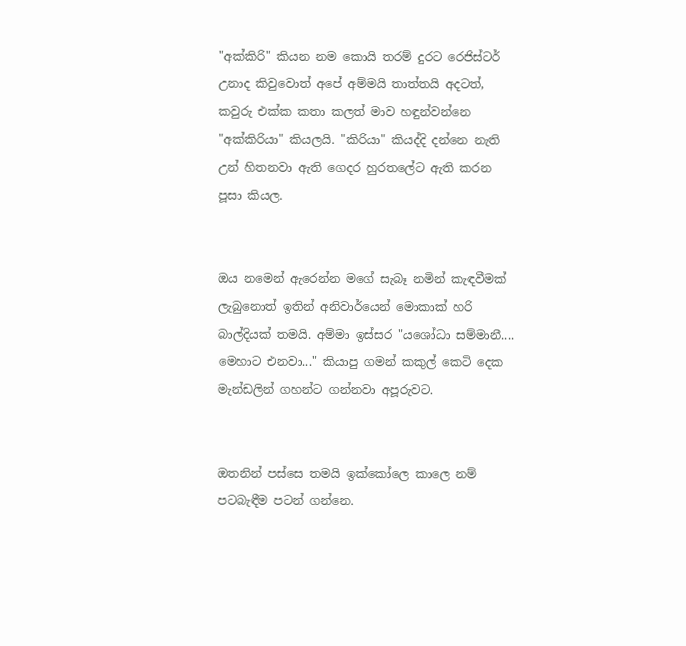"අක්කිරි" කියන නම කොයි තරම් දුරට රෙජිස්ටර් උනාද කිවුවොත් අපේ අම්මයි තාත්තයි අදටත්, කවුරු එක්ක කතා කලත් මාව හඳුන්වන්නෙ "අක්කිරියා" කියලයි. "කිරියා" කියද්දි දන්නෙ නැති උන් හිතනවා ඇති ගෙදර හුරතලේට ඇති කරන පූසා කියල.


ඔය නමෙන් ඇරෙන්න මගේ සැබෑ නමින් කැඳවීමක් ලැබුනොත් ඉතින් අනිවාර්යෙන් මොකාක් හරි බාල්දියක් තමයි. අම්මා ඉස්සර "යශෝධා සම්මානී.... මෙහාට එනවා..." කියාපු ගමන් කකුල් කෙටි දෙක මැන්ඩලින් ගහන්ට ගන්නවා අපූරුවට.


ඔතනින් පස්සෙ තමයි ඉක්කෝලෙ කාලෙ නම් පටබැඳීම පටන් ගන්නෙ.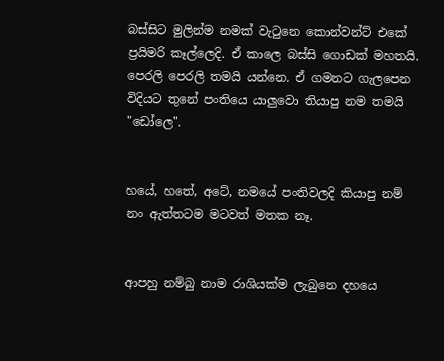බස්සිට මුලින්ම නමක් වැටුනෙ කොන්වන්ට් එකේ ප්‍රයිමරි කෑල්ලෙදි. ඒ කාලෙ බස්සි ගොඩක් මහතයි. පෙරලි පෙරලි තමයි යන්නෙ. ඒ ගමනට ගැලපෙන විදියට තුනේ පංතියෙ යාලුවො තියාපු නම තමයි "ඩෝලෙ".


හයේ, හතේ, අටේ, නමයේ පංතිවලදි කියාපු නම් නං ඇත්තටම මටවත් මතක නෑ.


ආපහු නම්බු නාම රාශියක්ම ලැබුනෙ දහයෙ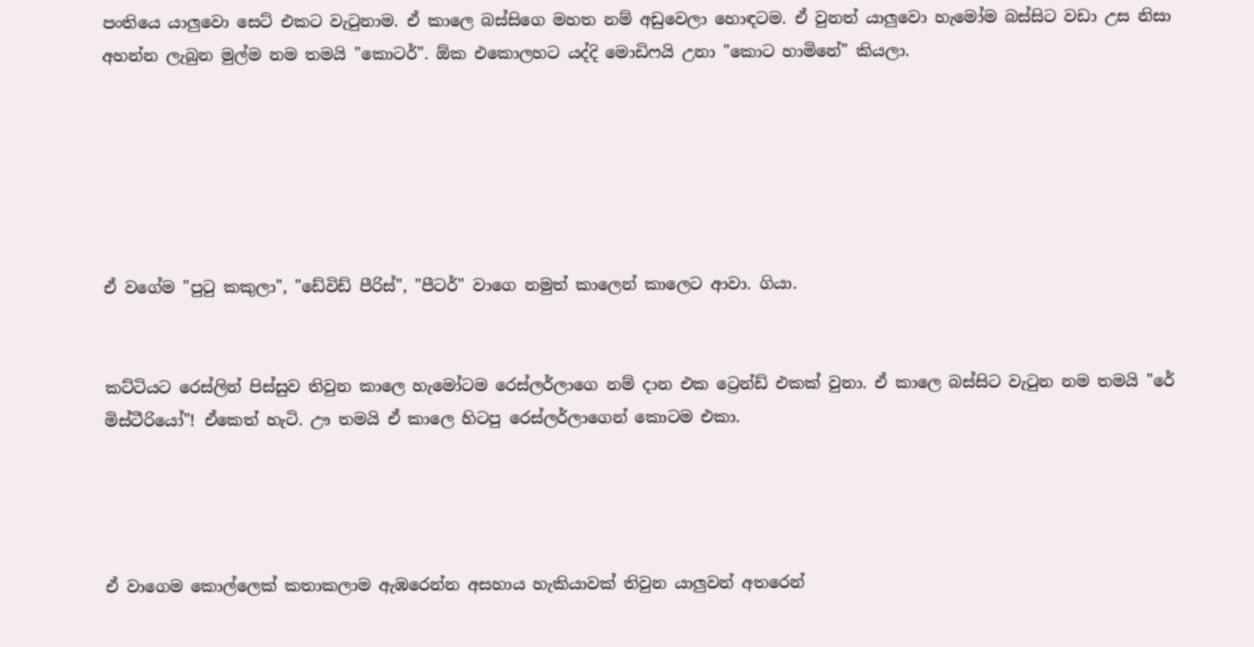පංතියෙ යාලුවො සෙට් එකට වැටුනාම. ඒ කාලෙ බස්සිගෙ මහත නම් අඩුවෙලා හොඳටම. ඒ වුනත් යාලුවො හැමෝම බස්සිට වඩා උස නිසා අහන්න ලැබුන මුල්ම නම තමයි "කොටර්". ඕක එකොලහට යද්දි මොඩිෆයි උනා "කොට හාමිනේ" කියලා.






ඒ වගේම "පුටු කකුලා", "ඩේවිඩ් පීරිස්", "පීටර්" වාගෙ නමුත් කාලෙන් කාලෙට ආවා. ගියා.


කට්ටියට රෙස්ලින් පිස්සුව තිවුන කාලෙ හැමෝටම රෙස්ලර්ලාගෙ නම් දාන එක ට්‍රෙන්ඩ් එකක් වුනා. ඒ කාලෙ බස්සිට වැටුන නම තමයි "රේ මිස්ටීරියෝ"! ඒකෙත් හැටි. ඌ තමයි ඒ කාලෙ හිටපු රෙස්ලර්ලාගෙන් කොටම එකා.




ඒ වාගෙම කොල්ලෙක් කතාකලාම ඇඹරෙන්න අසහාය හැකියාවක් තිවුන යාලුවන් අතරෙන්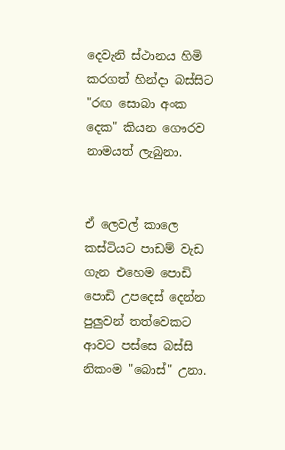දෙවැනි ස්ථානය හිමි කරගත් හින්දා බස්සිට "රඟ සොබා අංක දෙක" කියන ගෞරව නාමයත් ලැබුනා.


ඒ ලෙවල් කාලෙ කස්ටියට පාඩම් වැඩ ගැන එහෙම පොඩි පොඩි උපදෙස් දෙන්න පුලුවන් තත්වෙකට ආවට පස්සෙ බස්සි නිකංම "බොස්" උනා.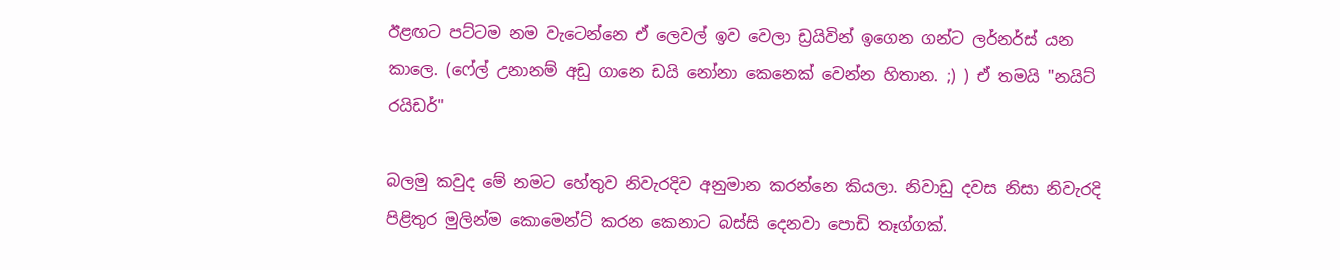ඊළඟට පට්ටම නම වැටෙන්නෙ ඒ ලෙවල් ඉව වෙලා ඩ්‍රයිවින් ඉගෙන ගන්ට ලර්නර්ස් යන කාලෙ. (ෆේල් උනානම් අඩු ගානෙ ඩයි නෝනා කෙනෙක් වෙන්න හිතාන. ;) ) ඒ තමයි "නයිට් රයිඩර්"

බලමු කවුද මේ නමට හේතුව නිවැරදිව අනුමාන කරන්නෙ කියලා. නිවාඩු දවස නිසා නිවැරදි පිළිතුර මුලින්ම කොමෙන්ට් කරන කෙනාට බස්සි දෙනවා පොඩි තෑග්ගක්.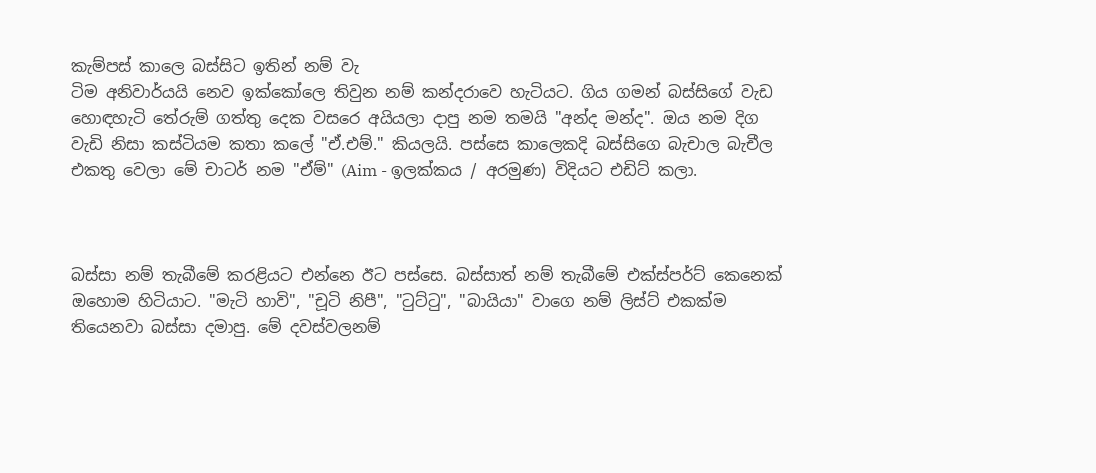කැම්පස් කාලෙ බස්සිට ඉතින් නම් වැ
ටිම අනිවාර්යයි නෙව ඉක්කෝලෙ තිවුන නම් කන්දරාවෙ හැටියට. ගිය ගමන් බස්සිගේ වැඩ හොඳහැටි තේරුම් ගත්තු දෙක වසරෙ අයියලා දාපු නම තමයි "අන්ද මන්ද". ඔය නම දිග වැඩි නිසා කස්ටියම කතා කලේ "ඒ.එම්." කියලයි. පස්සෙ කාලෙකදි බස්සිගෙ බැචාල බැචීල එකතු වෙලා මේ චාටර් නම "ඒම්" (Aim - ඉලක්කය / අරමුණ) විදියට එඩිට් කලා.



බස්සා නම් තැබීමේ කරළියට එන්නෙ ඊට පස්සෙ. බස්සාත් නම් තැබීමේ එක්ස්පර්ට් කෙනෙක් ඔහොම හිටියාට. "මැටි හාවි", "චූටි නිපී", "ටුට්ටු", "බායියා" වාගෙ නම් ලිස්ට් එකක්ම තියෙනවා බස්සා දමාපු. මේ දවස්වලනම්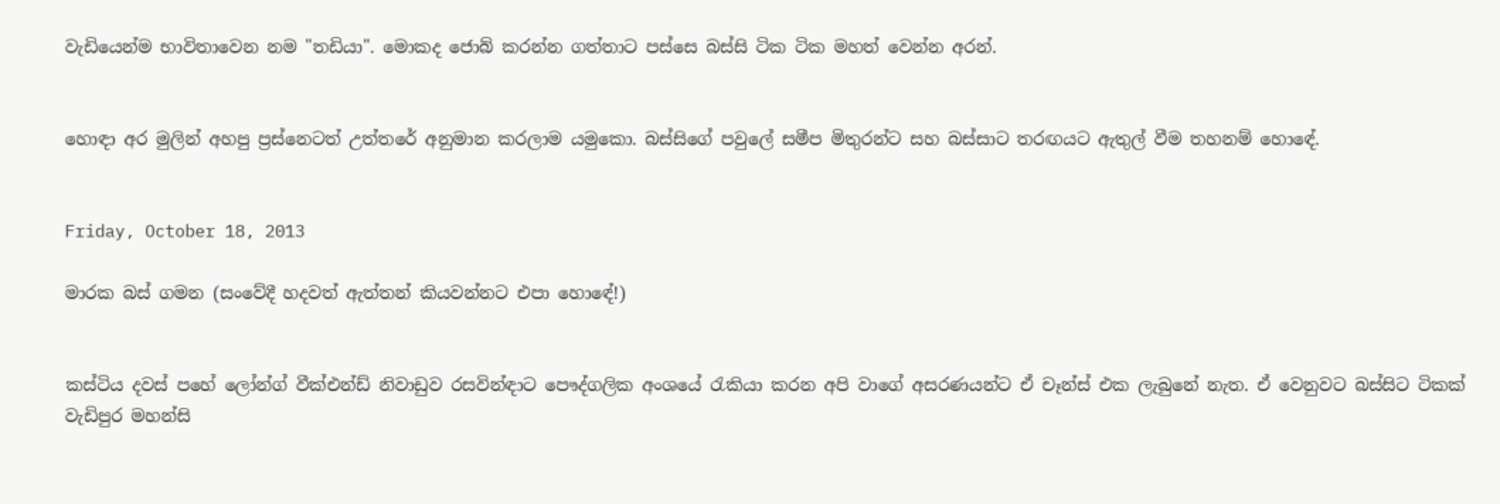වැඩියෙන්ම භාවිතාවෙන නම "තඩියා". මොකද ජොබ් කරන්න ගත්තාට පස්සෙ බස්සි ටික ටික මහත් වෙන්න අරන්.


හොඳා අර මුලින් අහපු ප්‍රස්නෙටත් උත්තරේ අනුමාන කරලාම යමුකො. බස්සිගේ පවුලේ සමීප මිතුරන්ට සහ බස්සාට තරඟයට ඇතුල් වීම තහනම් හොඳේ.


Friday, October 18, 2013

මාරක බස් ගමන (සංවේදී හදවත් ඇත්තන් කියවන්නට එපා හොඳේ!)


කස්ටිය දවස් පහේ ලෝන්ග් වීක්එන්ඩ් නිවාඩුව රසවින්ඳාට පෞද්ගලික අංශයේ රැකියා කරන අපි වාගේ අසරණයන්ට ඒ චෑන්ස් එක ලැබුනේ නැත. ඒ වෙනුවට බස්සිට ටිකක් වැඩිපුර මහන්සි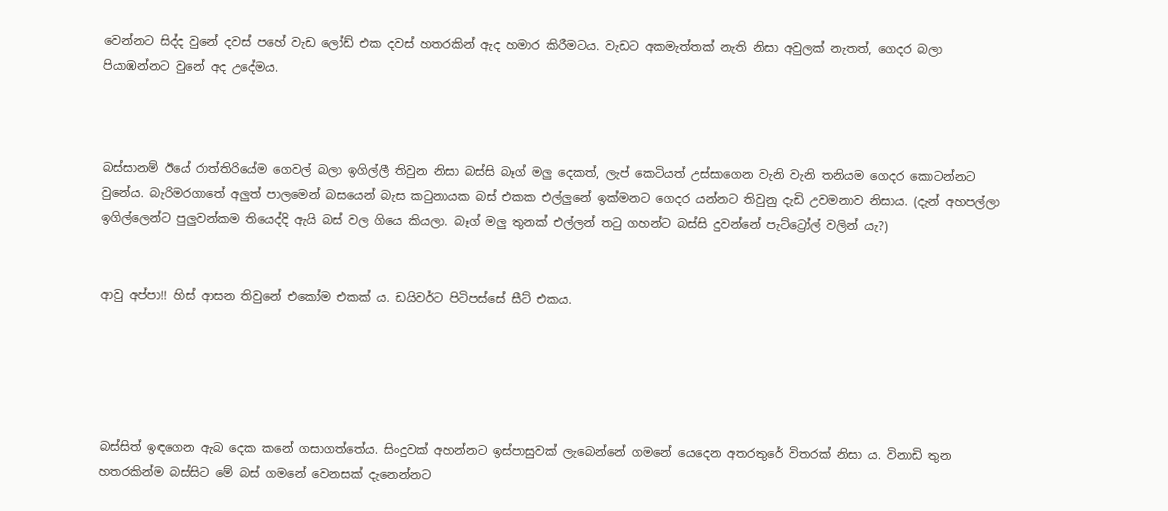වෙන්නට සිද්ද වුනේ දවස් පහේ වැඩ ලෝඩ් එක දවස් හතරකින් ඇද හමාර කිරීමටය. වැඩට අකමැත්තක් නැති නිසා අවුලක් නැතත්, ගෙදර බලා පියාඹන්නට වුනේ අද උදේමය.



බස්සානම් ඊයේ රාත්තිරියේම ගෙවල් බලා ඉගිල්ලී තිවුන නිසා බස්සි බෑග් මලු දෙකත්, ලැප් කෙටියත් උස්සාගෙන වැනි වැනි තනියම ගෙදර කොටන්නට වුනේය. බැරිමරගාතේ අලුත් පාලමෙන් බසයෙන් බැස කටුනායක බස් එකක එල්ලුනේ ඉක්මනට ගෙදර යන්නට තිවුනු දැඩි උවමනාව නිසාය. (දැන් අහපල්ලා ඉගිල්ලෙන්ට පුලුවන්කම තියෙද්දි ඇයි බස් වල ගියෙ කියලා. බෑග් මලු තුනක් එල්ලන් තටු ගහන්ට බස්සි දුවන්නේ පැට්ට්‍රෝල් වලින් යැ?)


ආවු අප්පා!! හිස් ආසන තිවුනේ එකෝම එකක් ය. ඩයිවර්ට පිටිපස්සේ සීට් එකය.





බස්සිත් ඉඳගෙන ඇබ දෙක කනේ ගසාගත්තේය. සිංදුවක් අහන්නට ඉස්පාසුවක් ලැබෙන්නේ ගමනේ යෙදෙන අතරතුරේ විතරක් නිසා ය. විනාඩි තුන හතරකින්ම බස්සිට මේ බස් ගමනේ වෙනසක් දැනෙන්නට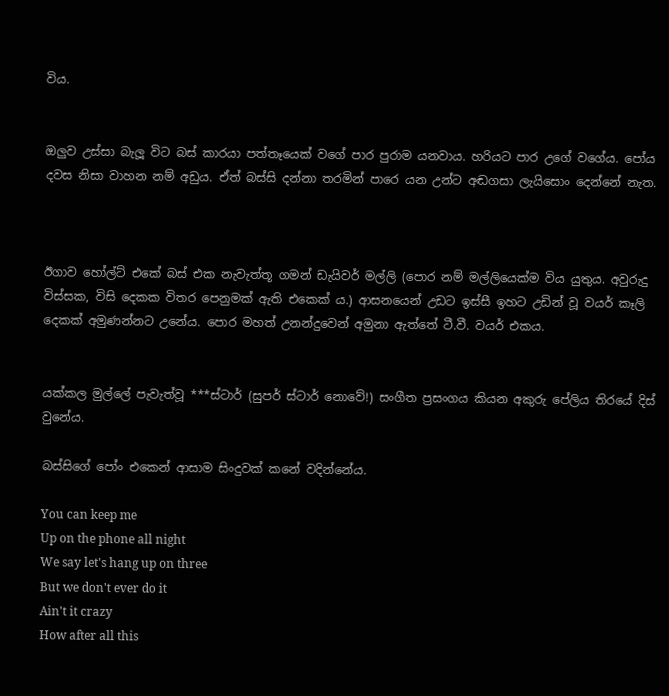විය.


ඔලුව උස්සා බැලූ විට බස් කාරයා පත්තෑයෙක් වගේ පාර පුරාම යනවාය. හරියට පාර උගේ වගේය. පෝය දවස නිසා වාහන නම් අඩුය. ඒත් බස්සි දන්නා තරමින් පාරෙ යන උන්ට අඬගසා ලැයිසොං දෙන්නේ නැත.



ඊගාව හෝල්ට් එකේ බස් එක නැවැත්තූ ගමන් ඩැයිවර් මල්ලි (පොර නම් මල්ලියෙක්ම විය යුතුය. අවුරුදු විස්සක, විසි දෙකක විතර පෙනුමක් ඇති එකෙක් ය.) ආසනයෙන් උඩට ඉස්සී ඉහට උඩින් වූ වයර් කෑලි දෙකක් අමුණන්නට උනේය. පොර මහත් උනන්දුවෙන් අමුනා ඇත්තේ ටී.වී. වයර් එකය.


යක්කල මුල්ලේ පැවැත්වූ ***ස්ටාර් (සුපර් ස්ටාර් නොවේ!) සංගීත ප්‍රසංගය කියන අකුරු පේලිය තිරයේ දිස් වුනේය.

බස්සිගේ පෝං එකෙන් ආසාම සිංදුවක් කනේ වදින්නේය.

You can keep me
Up on the phone all night
We say let's hang up on three
But we don't ever do it
Ain't it crazy
How after all this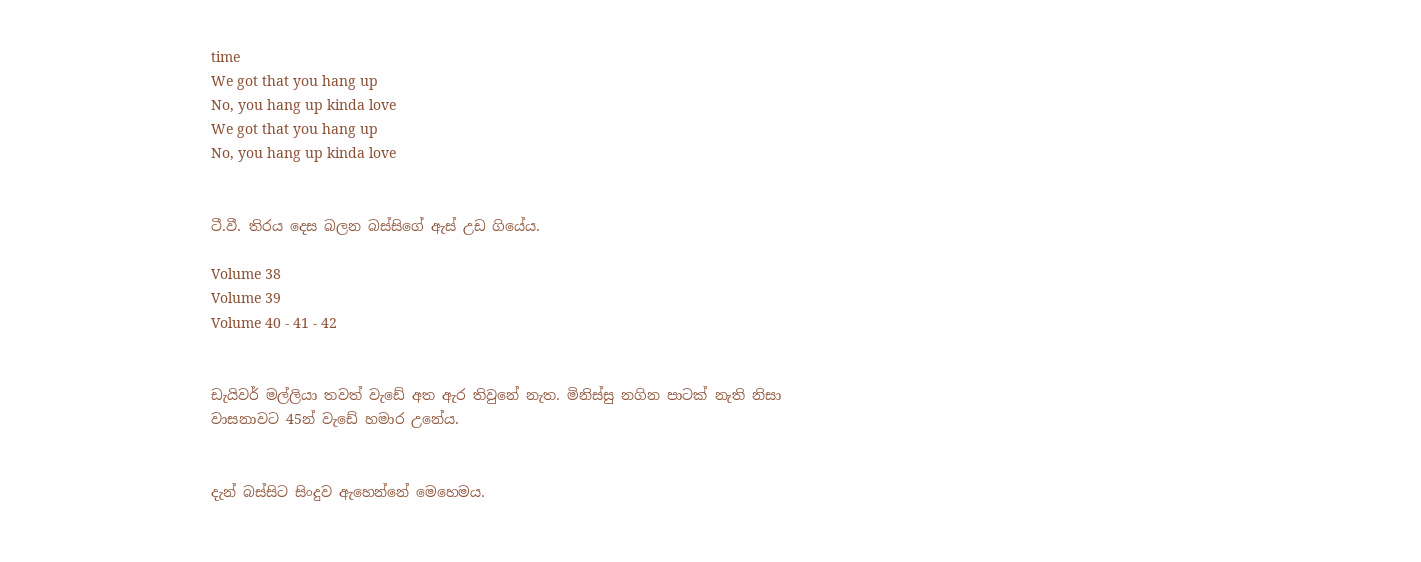time
We got that you hang up
No, you hang up kinda love
We got that you hang up
No, you hang up kinda love


ටී.වී. තිරය දෙස බලන බස්සිගේ ඇස් උඩ ගියේය.

Volume 38
Volume 39
Volume 40 - 41 - 42


ඩැයිවර් මල්ලියා තවත් වැඩේ අත ඇර තිවුනේ නැත. මිනිස්සු නගින පාටක් නැති නිසා වාසනාවට 45න් වැඩේ හමාර උනේය.


දැන් බස්සිට සිංදුව ඇහෙන්නේ මෙහෙමය.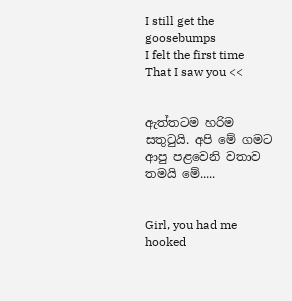I still get the goosebumps
I felt the first time
That I saw you <<


ඇත්තටම හරිම සතුටුයි. අපි මේ ගමට ආපු පළවෙනි වතාව තමයි මේ.....


Girl, you had me hooked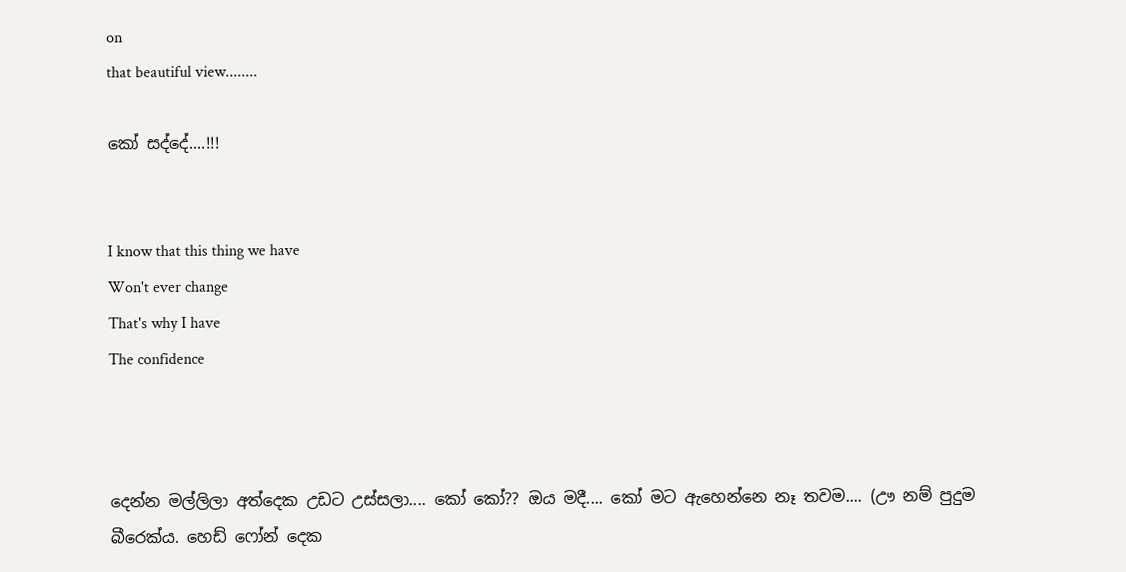on
that beautiful view........

කෝ සද්දේ....!!!


I know that this thing we have
Won't ever change
That's why I have
The confidence



දෙන්න මල්ලිලා අත්දෙක උඩට උස්සලා.... කෝ කෝ?? ඔය මදී.... කෝ මට ඇහෙන්නෙ නෑ තවම.... (ඌ නම් පුදුම බීරෙක්ය. හෙඩ් ෆෝන් දෙක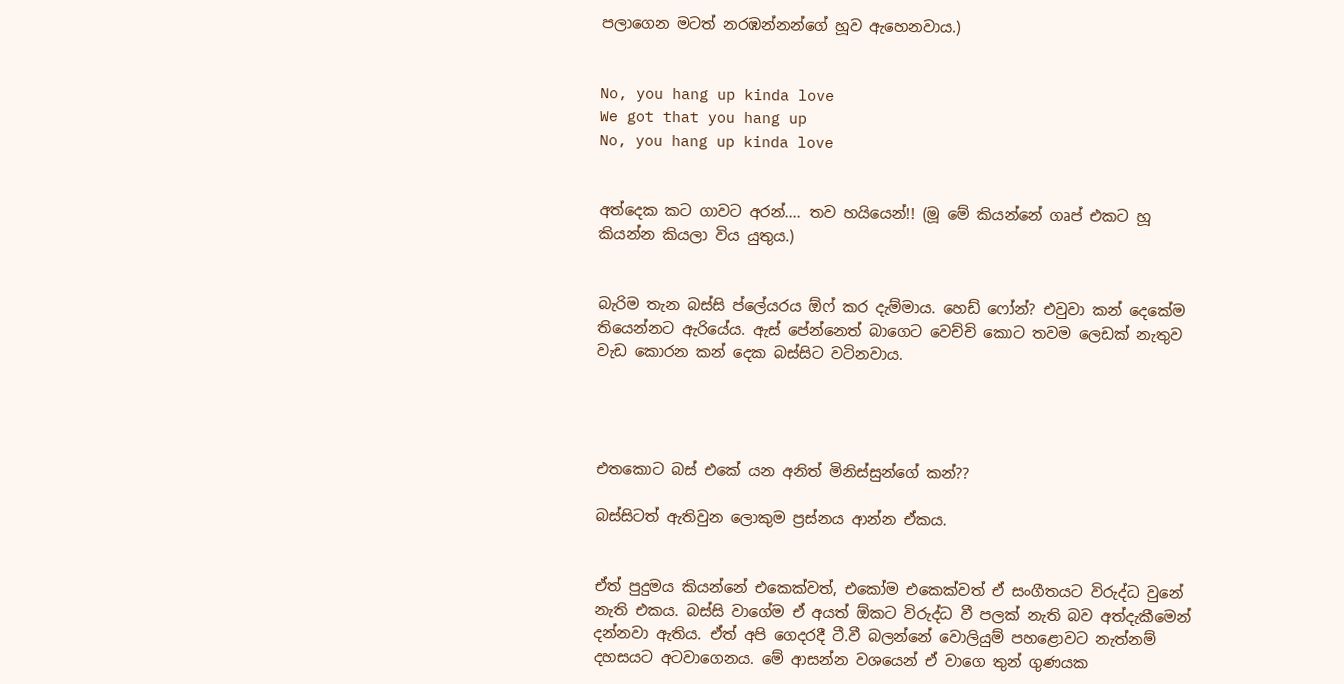පලාගෙන මටත් නරඹන්නන්ගේ හූව ඇහෙනවාය.)


No, you hang up kinda love
We got that you hang up
No, you hang up kinda love


අත්දෙක කට ගාවට අරන්.... තව හයියෙන්!! (මූ මේ කියන්නේ ගෘප් එකට හූ කියන්න කියලා විය යුතුය.)


බැරිම තැන බස්සි ප්ලේයරය ඕෆ් කර දැම්මාය. හෙඩ් ෆෝන්? එවුවා කන් දෙකේම තියෙන්නට ඇරියේය. ඇස් පේන්නෙත් බාගෙට වෙච්චි කොට තවම ලෙඩක් නැතුව වැඩ කොරන කන් දෙක බස්සිට වටිනවාය.




එතකොට බස් එකේ යන අනිත් මිනිස්සුන්ගේ කන්??

බස්සිටත් ඇතිවුන ලොකුම ප්‍රස්නය ආන්න ඒකය.


ඒත් පුදුමය කියන්නේ එකෙක්වත්, එකෝම එකෙක්වත් ඒ සංගීතයට විරුද්ධ වුනේ නැති එකය. බස්සි වාගේම ඒ අයත් ඕකට විරුද්ධ වී පලක් නැති බව අත්දැකීමෙන් දන්නවා ඇතිය. ඒත් අපි ගෙදරදී ටී.වී බලන්නේ වොලියුම් පහළොවට නැත්නම් දහසයට අටවාගෙනය. මේ ආසන්න වශයෙන් ඒ වාගෙ තුන් ගුණයක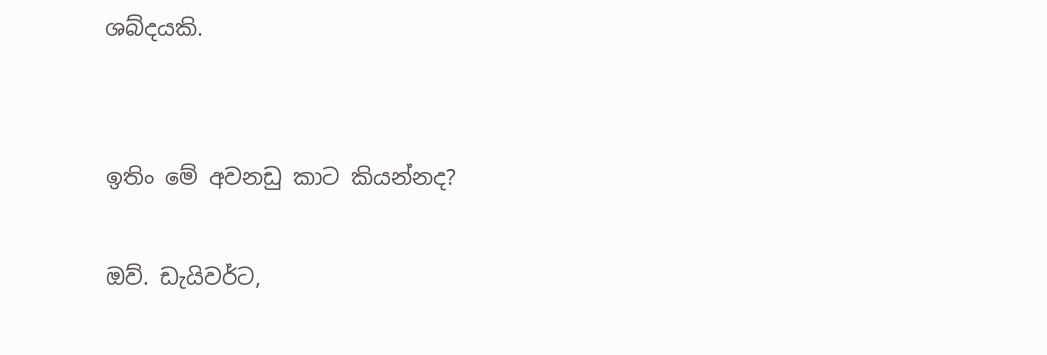ශබ්දයකි.


ඉතිං මේ අවනඩු කාට කියන්නද?

ඔව්. ඩැයිවර්ට,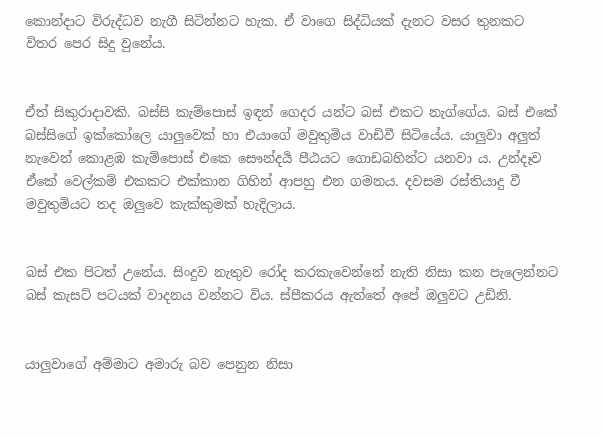කොන්දාට විරුද්ධව නැගී සිටින්නට හැක. ඒ වාගෙ සිද්ධියක් දැනට වසර තුනකට විතර පෙර සිදු වුනේය.


ඒත් සිකුරාදාවකි. බස්සි කැම්පොස් ඉඳන් ගෙදර යන්ට බස් එකට නැග්ගේය. බස් එකේ බස්සිගේ ඉක්කෝලෙ යාලුවෙක් හා එයාගේ මවුතුමිය වාඩිවී සිටියේය. යාලුවා අලුත් නැවෙන් කොළඹ කැම්පොස් එකෙ සෞන්දර්‍ය පීඨයට ගොඩබහින්ට යනවා ය. උන්දෑව ඒකේ වෙල්කම් එකකට එක්කාන ගිහින් ආපහු එන ගමනය. දවසම රස්තියාදු වී මවුතුමියට තද ඔලුවෙ කැක්කුමක් හැදිලාය.


බස් එක පිටත් උනේය. සිංදුව නැතුව රෝද කරකැවෙන්නේ නැති නිසා කන පැලෙන්නට බස් කැසට් පටයක් වාදනය වන්නට විය. ස්පීකරය ඇත්තේ අපේ ඔලුවට උඩිනි.


යාලුවාගේ අම්මාට අමාරු බව පෙනුන නිසා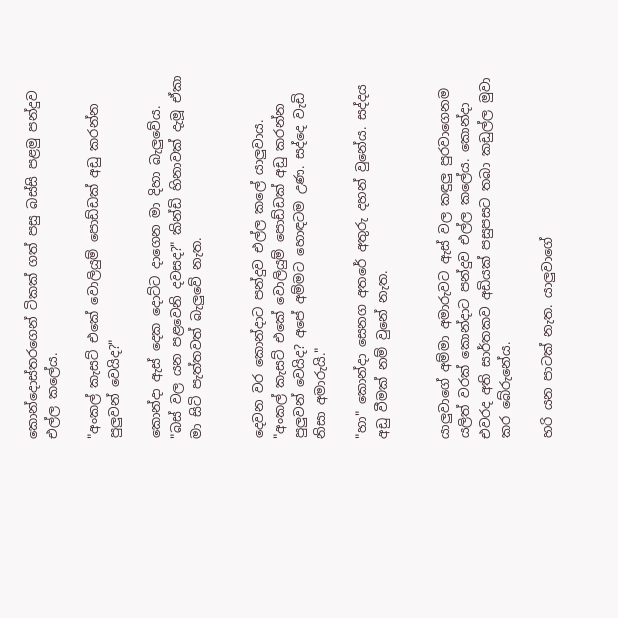කොන්දොස්තරගෙන් ටිකක් ගත් පසු බස්සි පළමු පන්දුව එල්ල කලේය.

"අංකල් කැසට් එකේ වොලියුම් පොඩ්ඩක් අඩු කරන්න පුලුවන් වෙයිද?"

කොන්දා ඇස් දෙක දොට්ට දාගෙන මා දිහා බැලුවේය. "බස් වල යන පළවෙනි දවසද?" කින්ඩි හිනාවක් දැමූ ඒකා මා සිටි පැත්තවත් බැලුවේ නැත.


දෙවන වර කොන්දාට පන්දුව එල්ල කලේ යාලුවාය. "අංකල් කැසට් එකේ වොලියුම් පොඩ්ඩක් අඩු කරන්න පුලුවන් වෙයිද? අපේ අම්මට හොඳටම උණ. සද්දෙ වැඩි නිසා අමාරුයි."

"හා" කොන්දා සෙනග අතරේ අතුරු දහන් වුනේය. සද්දය අඩු වීමක් නම් වුනේ නැත.


යාලුවාගේ අම්මා අමාරුවට ඇස් වල කඳුලු පුරවාගෙනම යලිත් වරක් කොන්දාට පන්දුව එල්ල කලේය. කොන්දා එවරද අති සාර්තකව අඩියක් පසුපසට තබා කඩුල්ල මුවා කර බේරුනේය.

හරි යන පාටක් නැත. යාලුවාගේ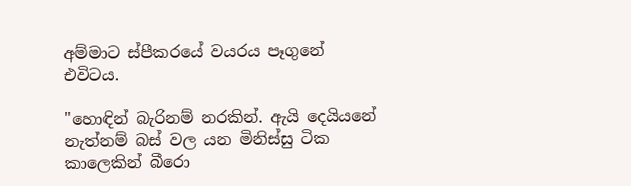අම්මාට ස්පීකරයේ වයරය පෑගුනේ එවිටය.

"හොඳින් බැරිනම් නරකින්. ඇයි දෙයියනේ නැත්නම් බස් වල යන මිනිස්සු ටික කාලෙකින් බීරො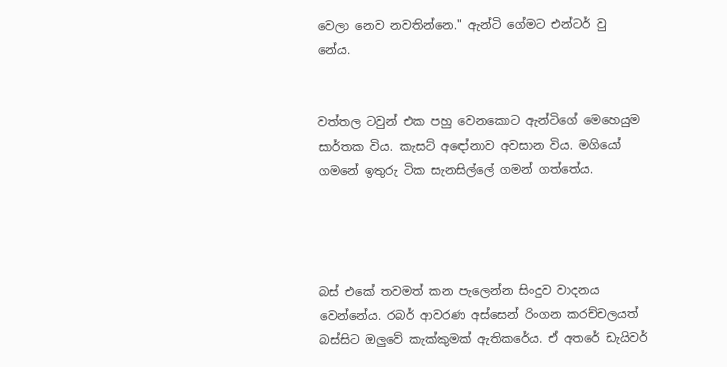වෙලා නෙව නවතින්නෙ." ඇන්ටි ගේමට එන්ටර් වු
නේය.


වත්තල ටවුන් එක පහු වෙනකොට ඇන්ටිගේ මෙහෙයුම සාර්තක විය. කැසට් අඳෝනාව අවසාන විය. මගියෝ ගමනේ ඉතුරු ටික සැනසිල්ලේ ගමන් ගත්තේය.




බස් එකේ තවමත් කන පැලෙන්න සිංදුව වාදනය වෙන්නේය. රබර් ආවරණ අස්සෙන් රිංගන කරච්චලයත් බස්සිට ඔලුවේ කැක්කුමක් ඇතිකරේය. ඒ අතරේ ඩැයිවර්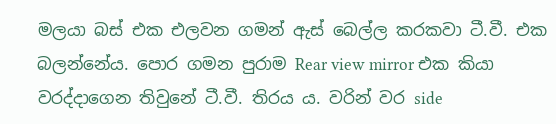මලයා බස් එක එලවන ගමන් ඇස් බෙල්ල කරකවා ටී.වී. එක බලන්නේය. පොර ගමන පුරාම Rear view mirror එක කියා වරද්දාගෙන තිවුනේ ටී.වී. තිරය ය. වරින් වර side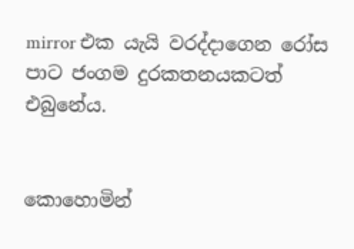mirror එක යැයි වරද්දාගෙන රෝස පාට ජංගම දුරකතනයකටත් එබුනේය.


කොහොමින්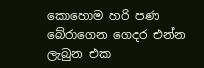කොහොම හරි පණ බේරාගෙන ගෙදර එන්න ලැබුන එක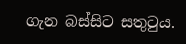ගැන බස්සිට සතුටුය.